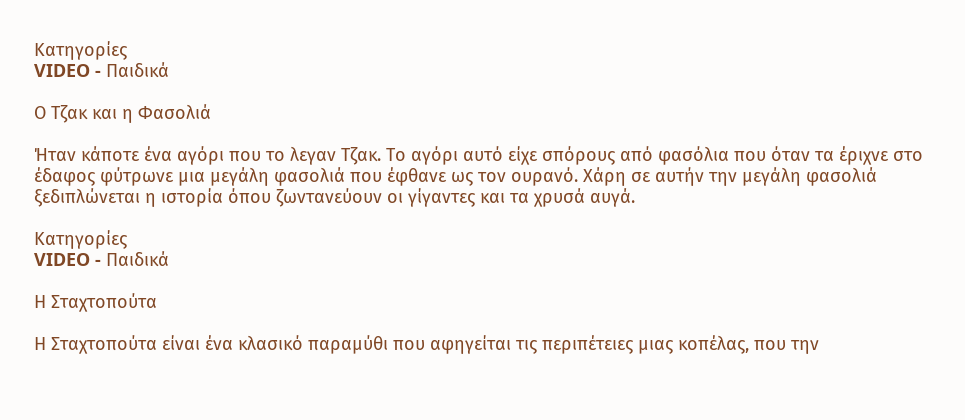Κατηγορίες
VIDEO - Παιδικά

Ο Τζακ και η Φασολιά

Ήταν κάποτε ένα αγόρι που το λεγαν Τζακ. Το αγόρι αυτό είχε σπόρους από φασόλια που όταν τα έριχνε στο έδαφος φύτρωνε μια μεγάλη φασολιά που έφθανε ως τον ουρανό. Χάρη σε αυτήν την μεγάλη φασολιά ξεδιπλώνεται η ιστορία όπου ζωντανεύουν οι γίγαντες και τα χρυσά αυγά.

Κατηγορίες
VIDEO - Παιδικά

Η Σταχτοπούτα

Η Σταχτοπούτα είναι ένα κλασικό παραμύθι που αφηγείται τις περιπέτειες μιας κοπέλας, που την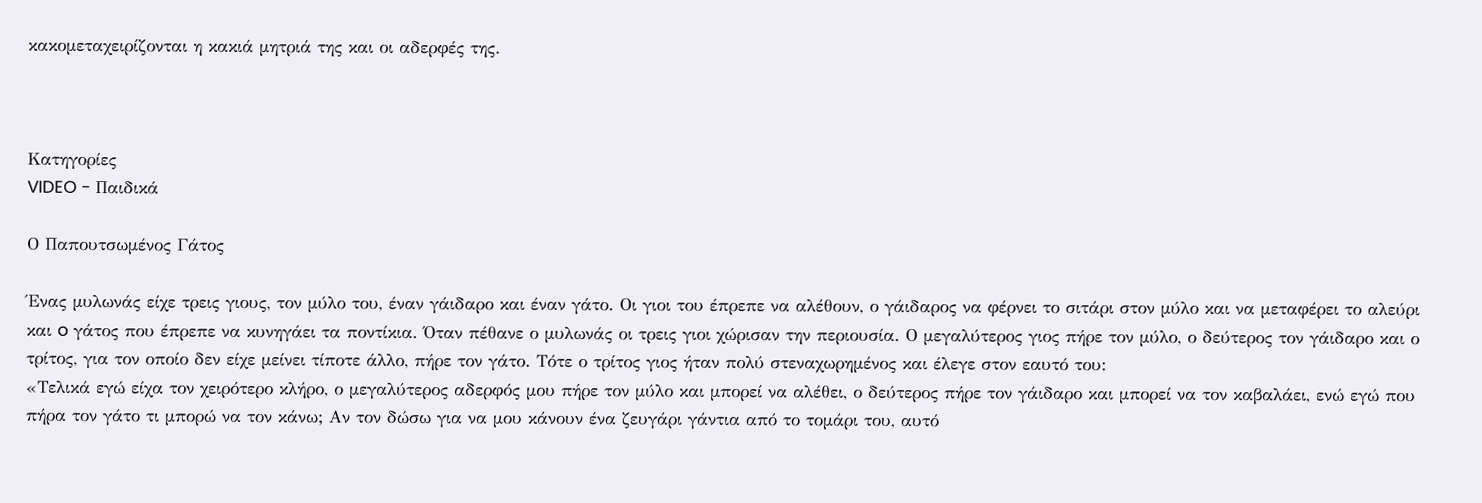κακομεταχειρίζονται η κακιά μητριά της και οι αδερφές της.



Κατηγορίες
VIDEO - Παιδικά

Ο Παπουτσωμένος Γάτος

Ένας μυλωνάς είχε τρεις γιους, τον μύλο του, έναν γάιδαρο και έναν γάτο. Οι γιοι του έπρεπε να αλέθουν, ο γάιδαρος να φέρνει το σιτάρι στον μύλο και να μεταφέρει το αλεύρι και o γάτος που έπρεπε να κυνηγάει τα ποντίκια. Όταν πέθανε ο μυλωνάς οι τρεις γιοι χώρισαν την περιουσία. Ο μεγαλύτερος γιος πήρε τον μύλο, ο δεύτερος τον γάιδαρο και ο τρίτος, για τον οποίο δεν είχε μείνει τίποτε άλλο, πήρε τον γάτο. Τότε ο τρίτος γιος ήταν πολύ στεναχωρημένος και έλεγε στον εαυτό του:
«Τελικά εγώ είχα τον χειρότερο κλήρο, ο μεγαλύτερος αδερφός μου πήρε τον μύλο και μπορεί να αλέθει, ο δεύτερος πήρε τον γάιδαρο και μπορεί να τον καβαλάει, ενώ εγώ που πήρα τον γάτο τι μπορώ να τον κάνω; Αν τον δώσω για να μου κάνουν ένα ζευγάρι γάντια από το τομάρι του, αυτό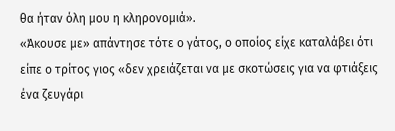θα ήταν όλη μου η κληρονομιά».
«Άκουσε με» απάντησε τότε ο γάτος, ο οποίος είχε καταλάβει ότι είπε ο τρίτος γιος «δεν χρειάζεται να με σκοτώσεις για να φτιάξεις ένα ζευγάρι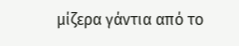μίζερα γάντια από το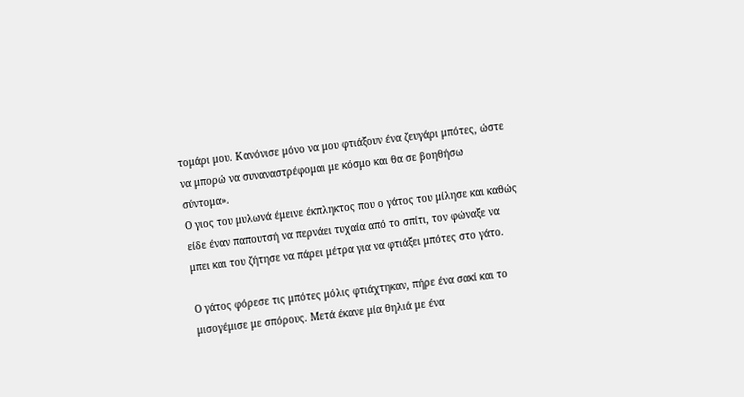τομάρι μου. Κανόνισε μόνο να μου φτιάξουν ένα ζευγάρι μπότες, ώστε να μπορώ να συναναστρέφομαι με κόσμο και θα σε βοηθήσω σύντομα».
Ο γιος του μυλωνά έμεινε έκπληκτος που ο γάτος του μίλησε και καθώς είδε έναν παπουτσή να περνάει τυχαία από το σπίτι, τον φώναξε να μπει και του ζήτησε να πάρει μέτρα για να φτιάξει μπότες στο γάτο.

Ο γάτος φόρεσε τις μπότες μόλις φτιάχτηκαν, πήρε ένα σακί και το μισογέμισε με σπόρους. Μετά έκανε μία θηλιά με ένα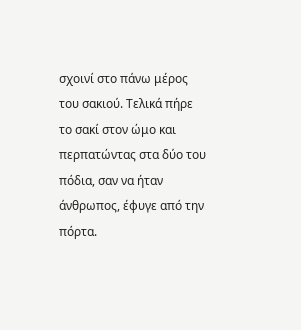σχοινί στο πάνω μέρος του σακιού. Τελικά πήρε το σακί στον ώμο και περπατώντας στα δύο του πόδια, σαν να ήταν άνθρωπος, έφυγε από την πόρτα.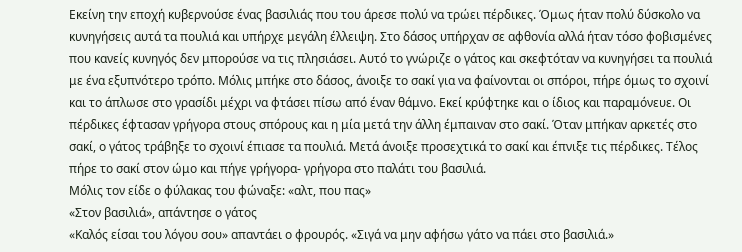Εκείνη την εποχή κυβερνούσε ένας βασιλιάς που του άρεσε πολύ να τρώει πέρδικες. Όμως ήταν πολύ δύσκολο να κυνηγήσεις αυτά τα πουλιά και υπήρχε μεγάλη έλλειψη. Στο δάσος υπήρχαν σε αφθονία αλλά ήταν τόσο φοβισμένες που κανείς κυνηγός δεν μπορούσε να τις πλησιάσει. Αυτό το γνώριζε ο γάτος και σκεφτόταν να κυνηγήσει τα πουλιά με ένα εξυπνότερο τρόπο. Μόλις μπήκε στο δάσος, άνοιξε το σακί για να φαίνονται οι σπόροι, πήρε όμως το σχοινί και το άπλωσε στο γρασίδι μέχρι να φτάσει πίσω από έναν θάμνο. Εκεί κρύφτηκε και ο ίδιος και παραμόνευε. Οι πέρδικες έφτασαν γρήγορα στους σπόρους και η μία μετά την άλλη έμπαιναν στο σακί. Όταν μπήκαν αρκετές στο σακί, ο γάτος τράβηξε το σχοινί έπιασε τα πουλιά. Μετά άνοιξε προσεχτικά το σακί και έπνιξε τις πέρδικες. Τέλος πήρε το σακί στον ώμο και πήγε γρήγορα- γρήγορα στο παλάτι του βασιλιά.
Μόλις τον είδε ο φύλακας του φώναξε: «αλτ, που πας»
«Στον βασιλιά», απάντησε ο γάτος
«Καλός είσαι του λόγου σου» απαντάει ο φρουρός. «Σιγά να μην αφήσω γάτο να πάει στο βασιλιά.»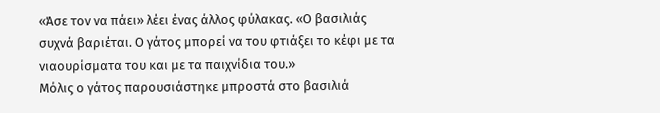«Άσε τον να πάει» λέει ένας άλλος φύλακας. «Ο βασιλιάς συχνά βαριέται. Ο γάτος μπορεί να του φτιάξει το κέφι με τα νιαουρίσματα του και με τα παιχνίδια του.»
Μόλις ο γάτος παρουσιάστηκε μπροστά στο βασιλιά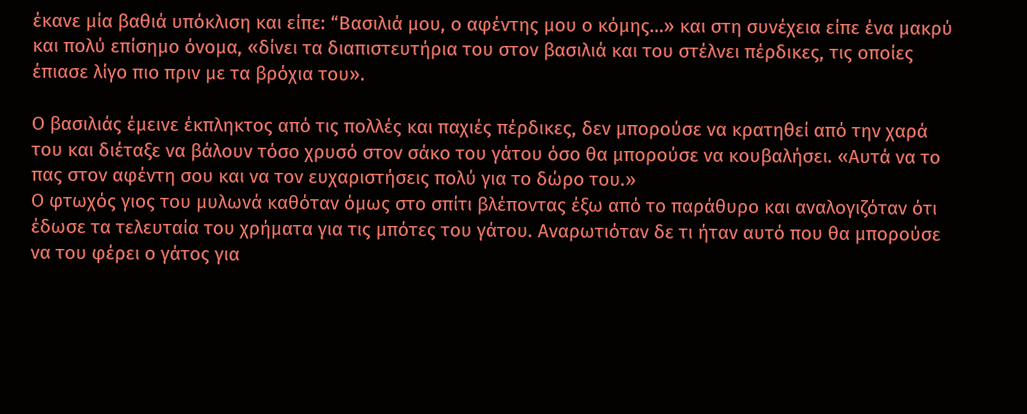έκανε μία βαθιά υπόκλιση και είπε: “Βασιλιά μου, ο αφέντης μου ο κόμης…» και στη συνέχεια είπε ένα μακρύ και πολύ επίσημο όνομα, «δίνει τα διαπιστευτήρια του στον βασιλιά και του στέλνει πέρδικες, τις οποίες έπιασε λίγο πιο πριν με τα βρόχια του».

Ο βασιλιάς έμεινε έκπληκτος από τις πολλές και παχιές πέρδικες, δεν μπορούσε να κρατηθεί από την χαρά του και διέταξε να βάλουν τόσο χρυσό στον σάκο του γάτου όσο θα μπορούσε να κουβαλήσει. «Αυτά να το πας στον αφέντη σου και να τον ευχαριστήσεις πολύ για το δώρο του.»
Ο φτωχός γιος του μυλωνά καθόταν όμως στο σπίτι βλέποντας έξω από το παράθυρο και αναλογιζόταν ότι έδωσε τα τελευταία του χρήματα για τις μπότες του γάτου. Αναρωτιόταν δε τι ήταν αυτό που θα μπορούσε να του φέρει ο γάτος για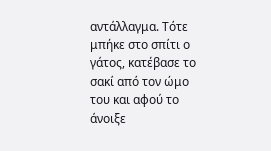αντάλλαγμα. Τότε μπήκε στο σπίτι ο γάτος, κατέβασε το σακί από τον ώμο του και αφού το άνοιξε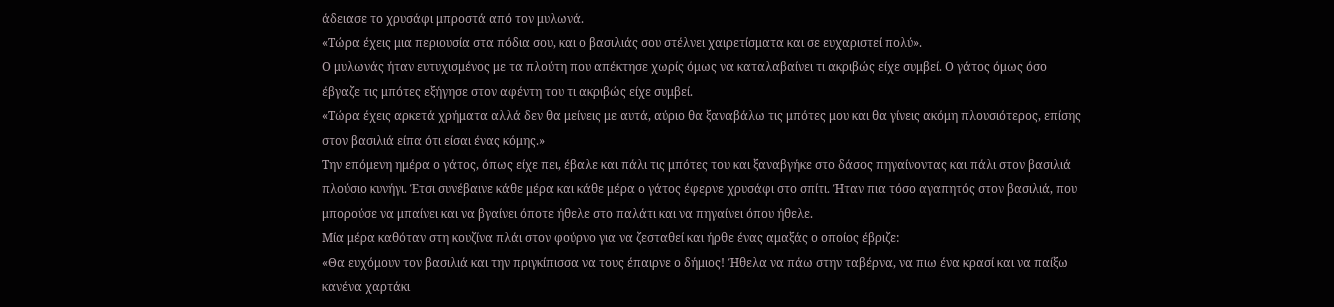άδειασε το χρυσάφι μπροστά από τον μυλωνά.
«Τώρα έχεις μια περιουσία στα πόδια σου, και ο βασιλιάς σου στέλνει χαιρετίσματα και σε ευχαριστεί πολύ».
Ο μυλωνάς ήταν ευτυχισμένος με τα πλούτη που απέκτησε χωρίς όμως να καταλαβαίνει τι ακριβώς είχε συμβεί. Ο γάτος όμως όσο έβγαζε τις μπότες εξήγησε στον αφέντη του τι ακριβώς είχε συμβεί.
«Τώρα έχεις αρκετά χρήματα αλλά δεν θα μείνεις με αυτά, αύριο θα ξαναβάλω τις μπότες μου και θα γίνεις ακόμη πλουσιότερος, επίσης στον βασιλιά είπα ότι είσαι ένας κόμης.»
Την επόμενη ημέρα ο γάτος, όπως είχε πει, έβαλε και πάλι τις μπότες του και ξαναβγήκε στο δάσος πηγαίνοντας και πάλι στον βασιλιά πλούσιο κυνήγι. Έτσι συνέβαινε κάθε μέρα και κάθε μέρα ο γάτος έφερνε χρυσάφι στο σπίτι. Ήταν πια τόσο αγαπητός στον βασιλιά, που μπορούσε να μπαίνει και να βγαίνει όποτε ήθελε στο παλάτι και να πηγαίνει όπου ήθελε.
Μία μέρα καθόταν στη κουζίνα πλάι στον φούρνο για να ζεσταθεί και ήρθε ένας αμαξάς ο οποίος έβριζε:
«Θα ευχόμουν τον βασιλιά και την πριγκίπισσα να τους έπαιρνε ο δήμιος! Ήθελα να πάω στην ταβέρνα, να πιω ένα κρασί και να παίξω κανένα χαρτάκι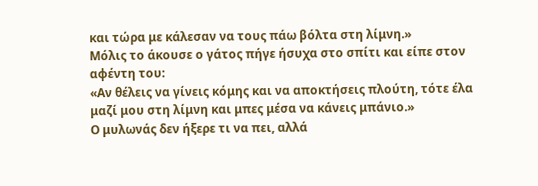και τώρα με κάλεσαν να τους πάω βόλτα στη λίμνη.»
Μόλις το άκουσε ο γάτος πήγε ήσυχα στο σπίτι και είπε στον αφέντη του:
«Αν θέλεις να γίνεις κόμης και να αποκτήσεις πλούτη, τότε έλα μαζί μου στη λίμνη και μπες μέσα να κάνεις μπάνιο.»
Ο μυλωνάς δεν ήξερε τι να πει, αλλά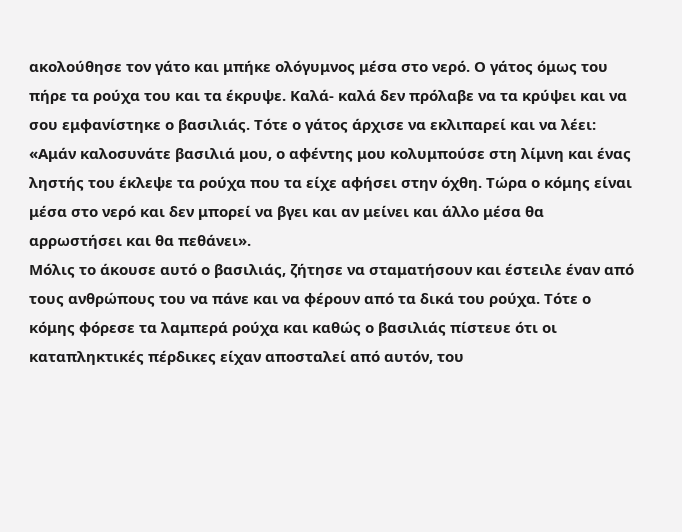ακολούθησε τον γάτο και μπήκε ολόγυμνος μέσα στο νερό. Ο γάτος όμως του πήρε τα ρούχα του και τα έκρυψε. Καλά- καλά δεν πρόλαβε να τα κρύψει και να σου εμφανίστηκε ο βασιλιάς. Τότε ο γάτος άρχισε να εκλιπαρεί και να λέει:
«Αμάν καλοσυνάτε βασιλιά μου, ο αφέντης μου κολυμπούσε στη λίμνη και ένας ληστής του έκλεψε τα ρούχα που τα είχε αφήσει στην όχθη. Τώρα ο κόμης είναι μέσα στο νερό και δεν μπορεί να βγει και αν μείνει και άλλο μέσα θα αρρωστήσει και θα πεθάνει».
Μόλις το άκουσε αυτό ο βασιλιάς, ζήτησε να σταματήσουν και έστειλε έναν από τους ανθρώπους του να πάνε και να φέρουν από τα δικά του ρούχα. Τότε ο κόμης φόρεσε τα λαμπερά ρούχα και καθώς ο βασιλιάς πίστευε ότι οι καταπληκτικές πέρδικες είχαν αποσταλεί από αυτόν, του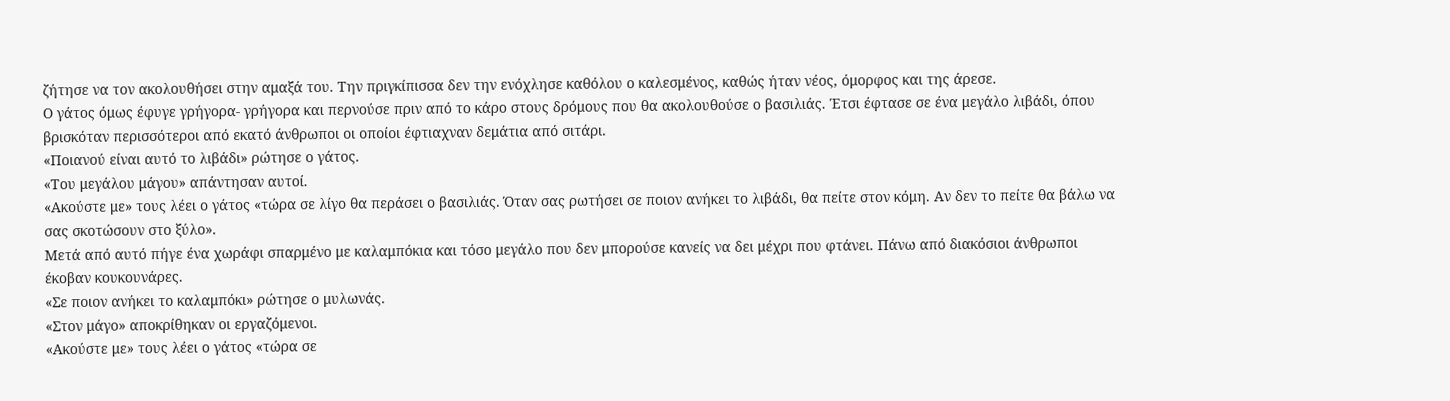ζήτησε να τον ακολουθήσει στην αμαξά του. Την πριγκίπισσα δεν την ενόχλησε καθόλου ο καλεσμένος, καθώς ήταν νέος, όμορφος και της άρεσε.
Ο γάτος όμως έφυγε γρήγορα- γρήγορα και περνούσε πριν από το κάρο στους δρόμους που θα ακολουθούσε ο βασιλιάς. Έτσι έφτασε σε ένα μεγάλο λιβάδι, όπου βρισκόταν περισσότεροι από εκατό άνθρωποι οι οποίοι έφτιαχναν δεμάτια από σιτάρι.
«Ποιανού είναι αυτό το λιβάδι» ρώτησε ο γάτος.
«Του μεγάλου μάγου» απάντησαν αυτοί.
«Ακούστε με» τους λέει ο γάτος «τώρα σε λίγο θα περάσει ο βασιλιάς. Όταν σας ρωτήσει σε ποιον ανήκει το λιβάδι, θα πείτε στον κόμη. Αν δεν το πείτε θα βάλω να σας σκοτώσουν στο ξύλο».
Μετά από αυτό πήγε ένα χωράφι σπαρμένο με καλαμπόκια και τόσο μεγάλο που δεν μπορούσε κανείς να δει μέχρι που φτάνει. Πάνω από διακόσιοι άνθρωποι έκοβαν κουκουνάρες.
«Σε ποιον ανήκει το καλαμπόκι» ρώτησε ο μυλωνάς.
«Στον μάγο» αποκρίθηκαν οι εργαζόμενοι.
«Ακούστε με» τους λέει ο γάτος «τώρα σε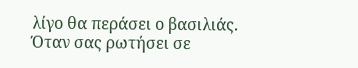λίγο θα περάσει ο βασιλιάς. Όταν σας ρωτήσει σε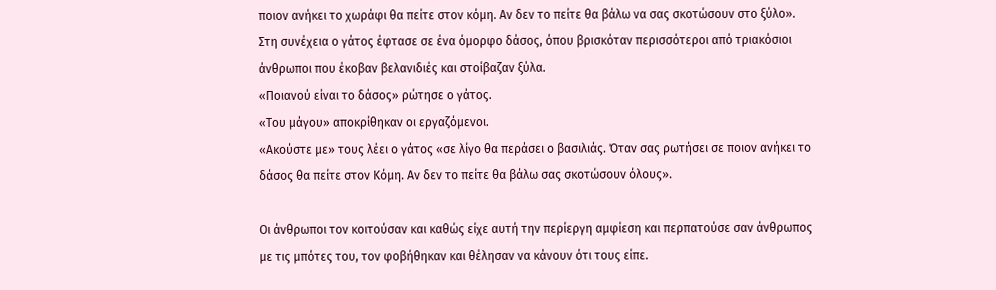ποιον ανήκει το χωράφι θα πείτε στον κόμη. Αν δεν το πείτε θα βάλω να σας σκοτώσουν στο ξύλο».
Στη συνέχεια ο γάτος έφτασε σε ένα όμορφο δάσος, όπου βρισκόταν περισσότεροι από τριακόσιοι άνθρωποι που έκοβαν βελανιδιές και στοίβαζαν ξύλα.
«Ποιανού είναι το δάσος» ρώτησε ο γάτος.
«Του μάγου» αποκρίθηκαν οι εργαζόμενοι.
«Ακούστε με» τους λέει ο γάτος «σε λίγο θα περάσει ο βασιλιάς. Όταν σας ρωτήσει σε ποιον ανήκει το δάσος θα πείτε στον Κόμη. Αν δεν το πείτε θα βάλω σας σκοτώσουν όλους».

Οι άνθρωποι τον κοιτούσαν και καθώς είχε αυτή την περίεργη αμφίεση και περπατούσε σαν άνθρωπος με τις μπότες του, τον φοβήθηκαν και θέλησαν να κάνουν ότι τους είπε.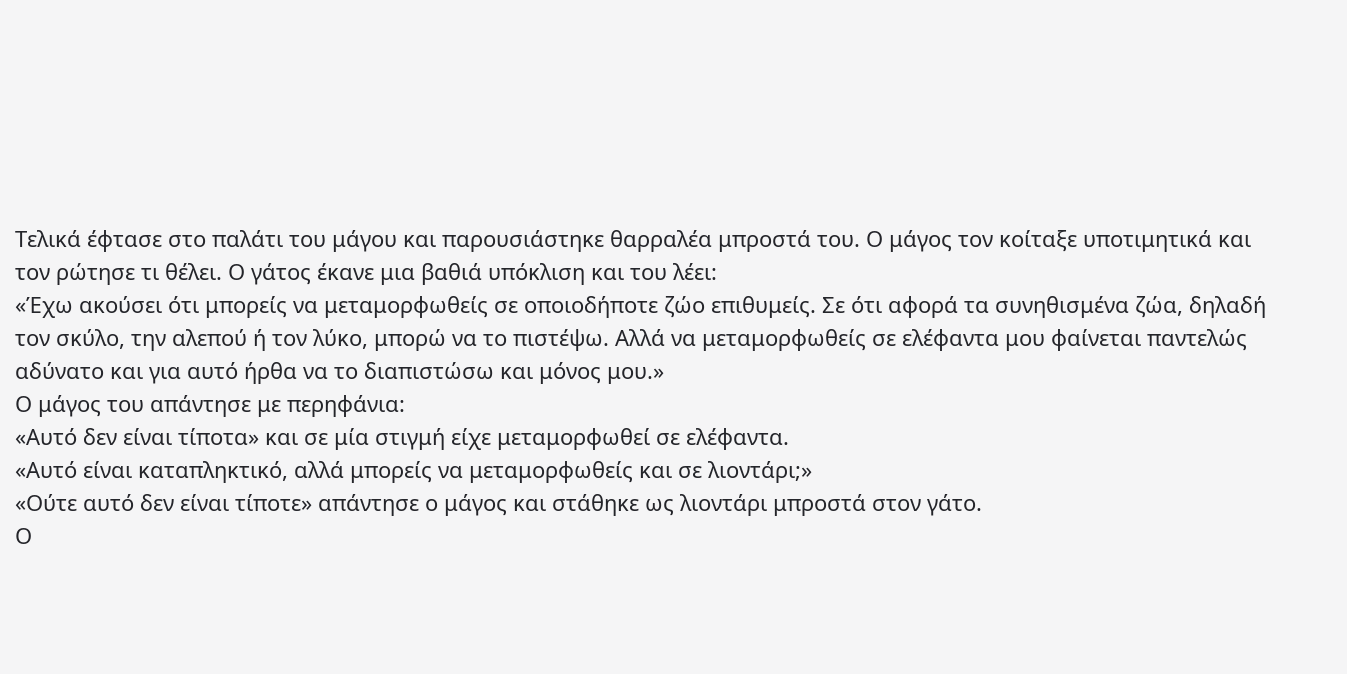Τελικά έφτασε στο παλάτι του μάγου και παρουσιάστηκε θαρραλέα μπροστά του. Ο μάγος τον κοίταξε υποτιμητικά και τον ρώτησε τι θέλει. Ο γάτος έκανε μια βαθιά υπόκλιση και του λέει:
«Έχω ακούσει ότι μπορείς να μεταμορφωθείς σε οποιοδήποτε ζώο επιθυμείς. Σε ότι αφορά τα συνηθισμένα ζώα, δηλαδή τον σκύλο, την αλεπού ή τον λύκο, μπορώ να το πιστέψω. Αλλά να μεταμορφωθείς σε ελέφαντα μου φαίνεται παντελώς αδύνατο και για αυτό ήρθα να το διαπιστώσω και μόνος μου.»
Ο μάγος του απάντησε με περηφάνια:
«Αυτό δεν είναι τίποτα» και σε μία στιγμή είχε μεταμορφωθεί σε ελέφαντα.
«Αυτό είναι καταπληκτικό, αλλά μπορείς να μεταμορφωθείς και σε λιοντάρι;»
«Ούτε αυτό δεν είναι τίποτε» απάντησε ο μάγος και στάθηκε ως λιοντάρι μπροστά στον γάτο.
Ο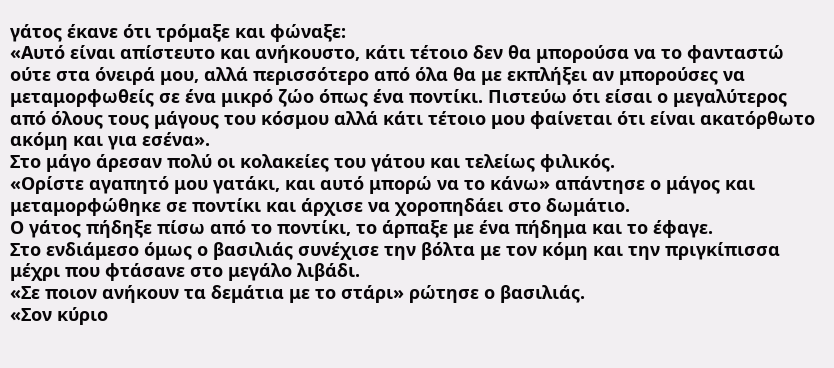γάτος έκανε ότι τρόμαξε και φώναξε:
«Αυτό είναι απίστευτο και ανήκουστο, κάτι τέτοιο δεν θα μπορούσα να το φανταστώ ούτε στα όνειρά μου, αλλά περισσότερο από όλα θα με εκπλήξει αν μπορούσες να μεταμορφωθείς σε ένα μικρό ζώο όπως ένα ποντίκι. Πιστεύω ότι είσαι ο μεγαλύτερος από όλους τους μάγους του κόσμου αλλά κάτι τέτοιο μου φαίνεται ότι είναι ακατόρθωτο ακόμη και για εσένα».
Στο μάγο άρεσαν πολύ οι κολακείες του γάτου και τελείως φιλικός.
«Ορίστε αγαπητό μου γατάκι, και αυτό μπορώ να το κάνω» απάντησε ο μάγος και μεταμορφώθηκε σε ποντίκι και άρχισε να χοροπηδάει στο δωμάτιο.
Ο γάτος πήδηξε πίσω από το ποντίκι, το άρπαξε με ένα πήδημα και το έφαγε.
Στο ενδιάμεσο όμως ο βασιλιάς συνέχισε την βόλτα με τον κόμη και την πριγκίπισσα μέχρι που φτάσανε στο μεγάλο λιβάδι.
«Σε ποιον ανήκουν τα δεμάτια με το στάρι» ρώτησε ο βασιλιάς.
«Σον κύριο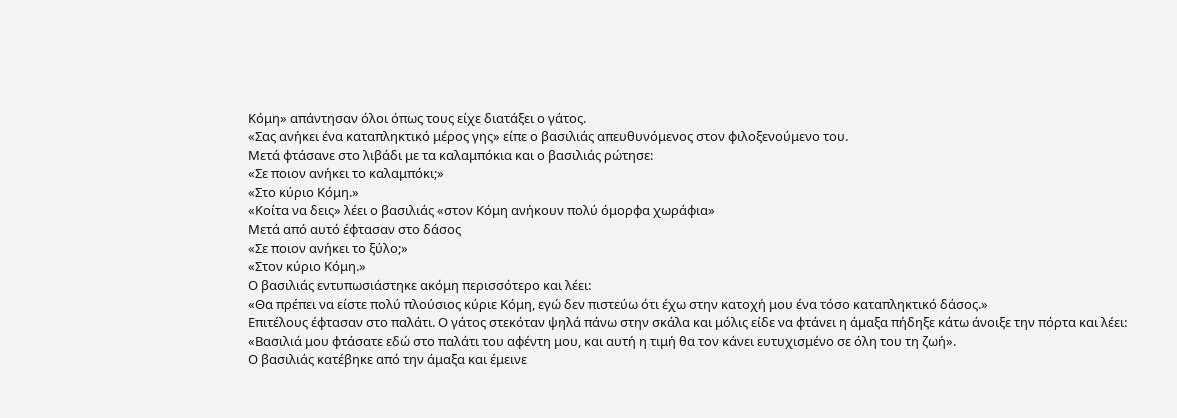Κόμη» απάντησαν όλοι όπως τους είχε διατάξει ο γάτος.
«Σας ανήκει ένα καταπληκτικό μέρος γης» είπε ο βασιλιάς απευθυνόμενος στον φιλοξενούμενο του.
Μετά φτάσανε στο λιβάδι με τα καλαμπόκια και ο βασιλιάς ρώτησε:
«Σε ποιον ανήκει το καλαμπόκι;»
«Στο κύριο Κόμη.»
«Κοίτα να δεις» λέει ο βασιλιάς «στον Κόμη ανήκουν πολύ όμορφα χωράφια»
Μετά από αυτό έφτασαν στο δάσος
«Σε ποιον ανήκει το ξύλο;»
«Στον κύριο Κόμη.»
Ο βασιλιάς εντυπωσιάστηκε ακόμη περισσότερο και λέει:
«Θα πρέπει να είστε πολύ πλούσιος κύριε Κόμη, εγώ δεν πιστεύω ότι έχω στην κατοχή μου ένα τόσο καταπληκτικό δάσος.»
Επιτέλους έφτασαν στο παλάτι. Ο γάτος στεκόταν ψηλά πάνω στην σκάλα και μόλις είδε να φτάνει η άμαξα πήδηξε κάτω άνοιξε την πόρτα και λέει:
«Βασιλιά μου φτάσατε εδώ στο παλάτι του αφέντη μου, και αυτή η τιμή θα τον κάνει ευτυχισμένο σε όλη του τη ζωή».
Ο βασιλιάς κατέβηκε από την άμαξα και έμεινε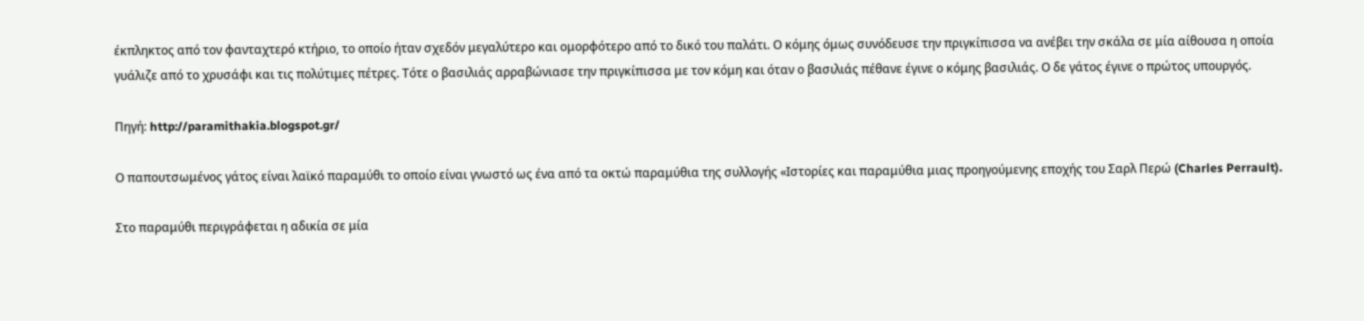έκπληκτος από τον φανταχτερό κτήριο, το οποίο ήταν σχεδόν μεγαλύτερο και ομορφότερο από το δικό του παλάτι. Ο κόμης όμως συνόδευσε την πριγκίπισσα να ανέβει την σκάλα σε μία αίθουσα η οποία γυάλιζε από το χρυσάφι και τις πολύτιμες πέτρες. Τότε ο βασιλιάς αρραβώνιασε την πριγκίπισσα με τον κόμη και όταν ο βασιλιάς πέθανε έγινε ο κόμης βασιλιάς. Ο δε γάτος έγινε ο πρώτος υπουργός.

Πηγή: http://paramithakia.blogspot.gr/

Ο παπουτσωμένος γάτος είναι λαϊκό παραμύθι το οποίο είναι γνωστό ως ένα από τα οκτώ παραμύθια της συλλογής «Ιστορίες και παραμύθια μιας προηγούμενης εποχής του Σαρλ Περώ (Charles Perrault).

Στο παραμύθι περιγράφεται η αδικία σε μία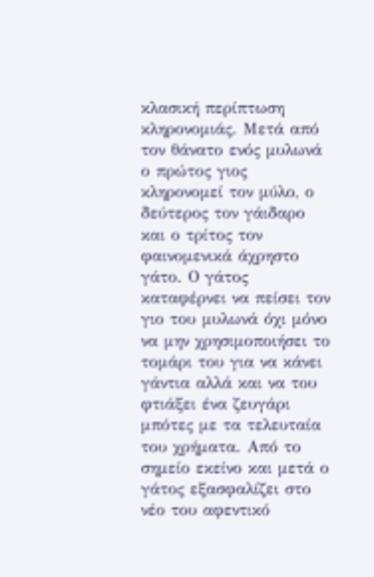κλασική περίπτωση κληρονομιάς. Μετά από τον θάνατο ενός μυλωνά ο πρώτος γιος κληρονομεί τον μύλο, ο δεύτερος τον γάιδαρο και ο τρίτος τον φαινομενικά άχρηστο γάτο. Ο γάτος καταφέρνει να πείσει τον γιο του μυλωνά όχι μόνο να μην χρησιμοποιήσει το τομάρι του για να κάνει γάντια αλλά και να του φτιάξει ένα ζευγάρι μπότες με τα τελευταία του χρήματα. Από το σημείο εκείνο και μετά ο γάτος εξασφαλίζει στο νέο του αφεντικό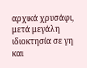αρχικά χρυσάφι, μετά μεγάλη ιδιοκτησία σε γη και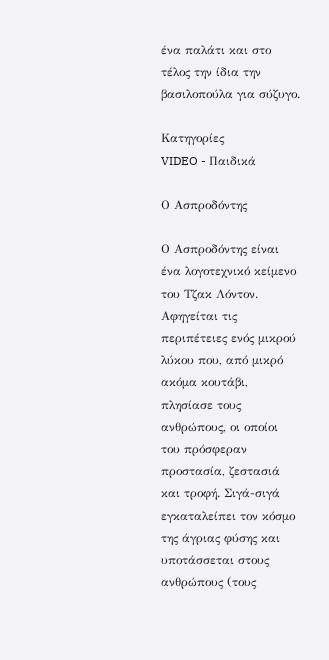ένα παλάτι και στο τέλος την ίδια την βασιλοπούλα για σύζυγο.

Κατηγορίες
VIDEO - Παιδικά

Ο Ασπροδόντης

Ο Ασπροδόντης είναι ένα λογοτεχνικό κείμενο του Τζακ Λόντον. Αφηγείται τις περιπέτειες ενός μικρού λύκου που, από μικρό ακόμα κουτάβι, πλησίασε τους ανθρώπους, οι οποίοι του πρόσφεραν προστασία, ζεστασιά και τροφή. Σιγά-σιγά εγκαταλείπει τον κόσμο της άγριας φύσης και υποτάσσεται στους ανθρώπους (τους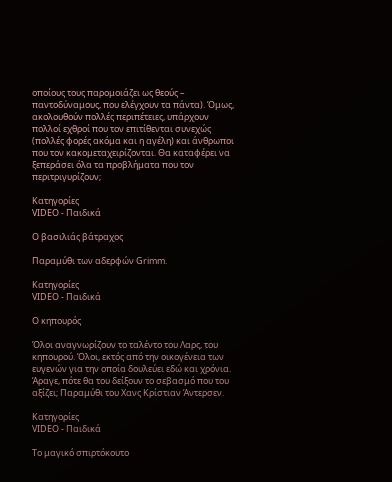οποίους τους παρομοιάζει ως θεούς – παντοδύναμους, που ελέγχουν τα πάντα). Όμως, ακολουθούν πολλές περιπέτειες, υπάρχουν πολλοί εχθροί που τον επιτίθενται συνεχώς (πολλές φορές ακόμα και η αγέλη) και άνθρωποι που τον κακομεταχειρίζονται. Θα καταφέρει να ξεπεράσει όλα τα προβλήματα που τον περιτριγυρίζουν;

Κατηγορίες
VIDEO - Παιδικά

Ο βασιλιάς βάτραχος

Παραμύθι των αδερφών Grimm.

Κατηγορίες
VIDEO - Παιδικά

Ο κηπουρός

Όλοι αναγνωρίζουν το ταλέντο του Λαρς, του κηπουρού. Όλοι, εκτός από την οικογένεια των ευγενών για την οποία δουλεύει εδώ και χρόνια. Άραγε, πότε θα του δείξουν το σεβασμό που του αξίζει; Παραμύθι του Χανς Κρίστιαν Άντερσεν.

Κατηγορίες
VIDEO - Παιδικά

Το μαγικό σπιρτόκουτο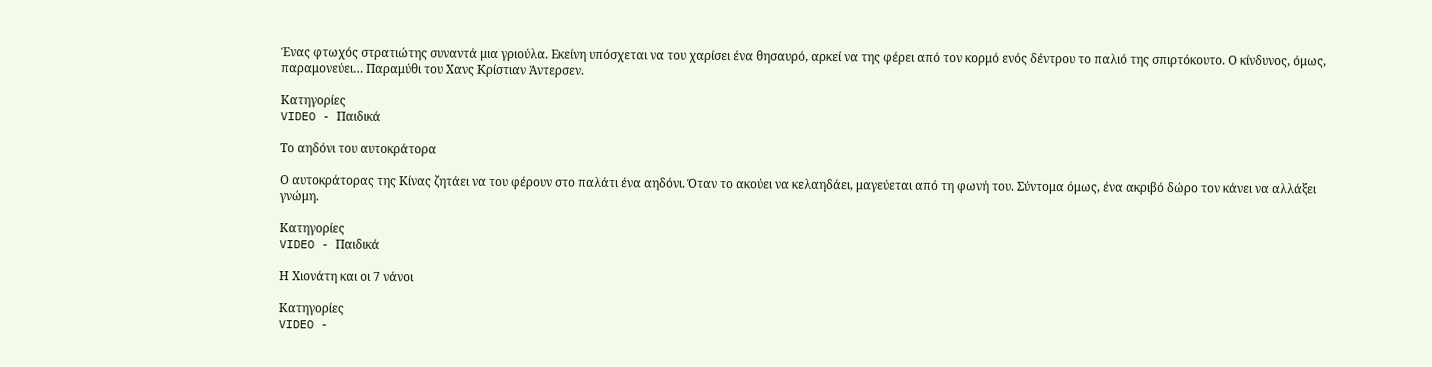Ένας φτωχός στρατιώτης συναντά μια γριούλα. Εκείνη υπόσχεται να του χαρίσει ένα θησαυρό, αρκεί να της φέρει από τον κορμό ενός δέντρου το παλιό της σπιρτόκουτο. Ο κίνδυνος, όμως, παραμονεύει… Παραμύθι του Χανς Κρίστιαν Άντερσεν.

Κατηγορίες
VIDEO - Παιδικά

Το αηδόνι του αυτοκράτορα

Ο αυτοκράτορας της Κίνας ζητάει να του φέρουν στο παλάτι ένα αηδόνι. Όταν το ακούει να κελαηδάει, μαγεύεται από τη φωνή του. Σύντομα όμως, ένα ακριβό δώρο τον κάνει να αλλάξει γνώμη.

Κατηγορίες
VIDEO - Παιδικά

Η Χιονάτη και οι 7 νάνοι

Κατηγορίες
VIDEO -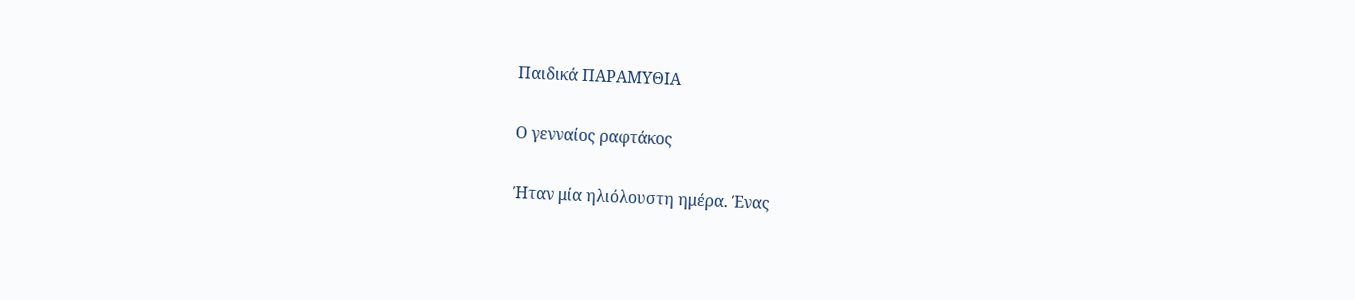Παιδικά ΠΑΡΑΜΥΘΙΑ

Ο γενναίος ραφτάκος

Ήταν μία ηλιόλουστη ημέρα. Ένας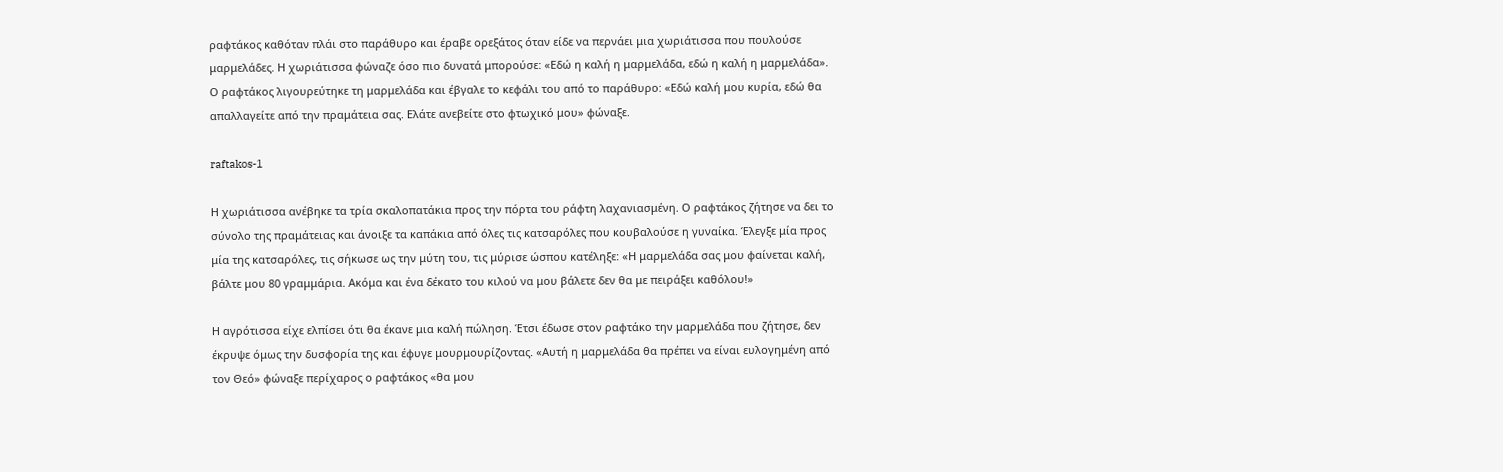ραφτάκος καθόταν πλάι στο παράθυρο και έραβε ορεξάτος όταν είδε να περνάει μια χωριάτισσα που πουλούσε μαρμελάδες. Η χωριάτισσα φώναζε όσο πιο δυνατά μπορούσε: «Εδώ η καλή η μαρμελάδα, εδώ η καλή η μαρμελάδα». Ο ραφτάκος λιγουρεύτηκε τη μαρμελάδα και έβγαλε το κεφάλι του από το παράθυρο: «Εδώ καλή μου κυρία, εδώ θα απαλλαγείτε από την πραμάτεια σας. Ελάτε ανεβείτε στο φτωχικό μου» φώναξε.

raftakos-1

Η χωριάτισσα ανέβηκε τα τρία σκαλοπατάκια προς την πόρτα του ράφτη λαχανιασμένη. Ο ραφτάκος ζήτησε να δει το σύνολο της πραμάτειας και άνοιξε τα καπάκια από όλες τις κατσαρόλες που κουβαλούσε η γυναίκα. Έλεγξε μία προς μία της κατσαρόλες, τις σήκωσε ως την μύτη του, τις μύρισε ώσπου κατέληξε: «Η μαρμελάδα σας μου φαίνεται καλή, βάλτε μου 80 γραμμάρια. Ακόμα και ένα δέκατο του κιλού να μου βάλετε δεν θα με πειράξει καθόλου!»

Η αγρότισσα είχε ελπίσει ότι θα έκανε μια καλή πώληση. Έτσι έδωσε στον ραφτάκο την μαρμελάδα που ζήτησε, δεν έκρυψε όμως την δυσφορία της και έφυγε μουρμουρίζοντας. «Αυτή η μαρμελάδα θα πρέπει να είναι ευλογημένη από τον Θεό» φώναξε περίχαρος ο ραφτάκος «θα μου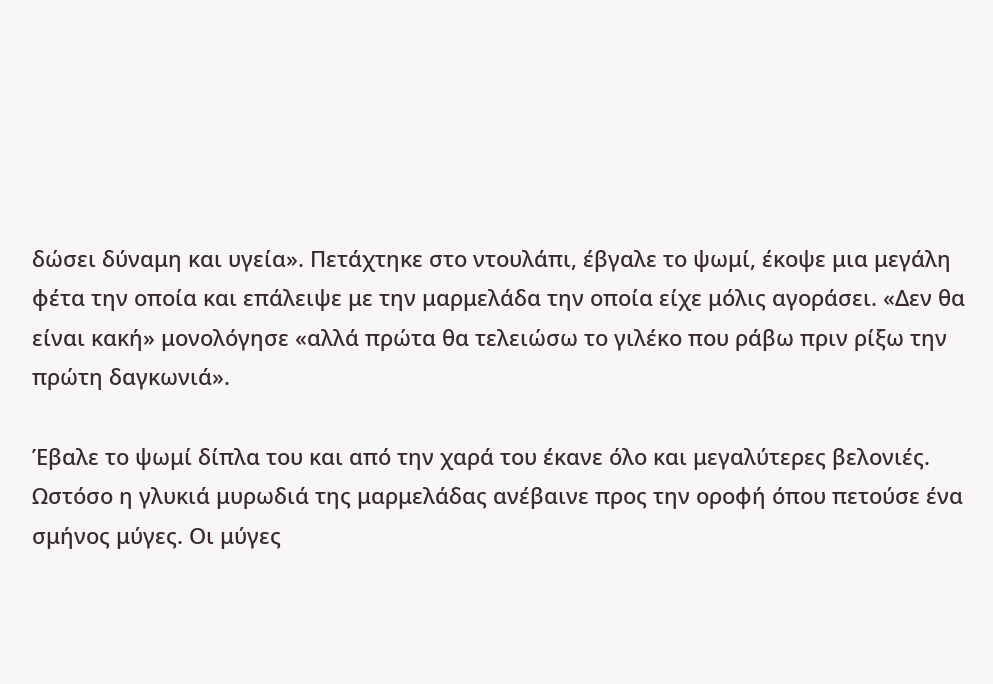δώσει δύναμη και υγεία». Πετάχτηκε στο ντουλάπι, έβγαλε το ψωμί, έκοψε μια μεγάλη φέτα την οποία και επάλειψε με την μαρμελάδα την οποία είχε μόλις αγοράσει. «Δεν θα είναι κακή» μονολόγησε «αλλά πρώτα θα τελειώσω το γιλέκο που ράβω πριν ρίξω την πρώτη δαγκωνιά».

Έβαλε το ψωμί δίπλα του και από την χαρά του έκανε όλο και μεγαλύτερες βελονιές. Ωστόσο η γλυκιά μυρωδιά της μαρμελάδας ανέβαινε προς την οροφή όπου πετούσε ένα σμήνος μύγες. Οι μύγες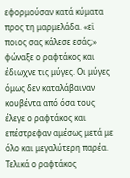εφορμούσαν κατά κύματα προς τη μαρμελάδα. «εϊ ποιος σας κάλεσε εσάς;» φώναξε ο ραφτάκος και έδιωχνε τις μύγες. Οι μύγες όμως δεν καταλάβαιναν κουβέντα από όσα τους έλεγε ο ραφτάκος και επέστρεφαν αμέσως μετά με όλο και μεγαλύτερη παρέα. Τελικά ο ραφτάκος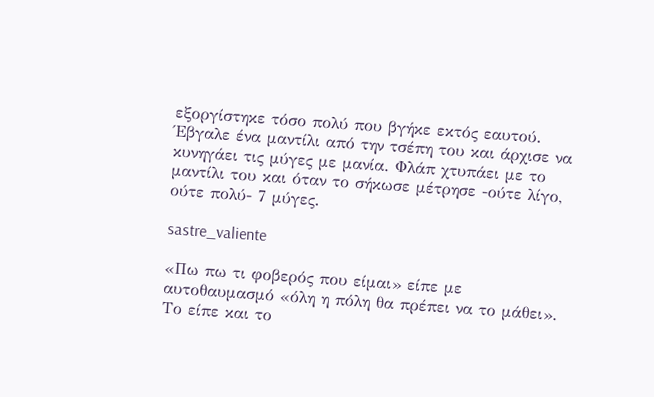εξοργίστηκε τόσο πολύ που βγήκε εκτός εαυτού. Έβγαλε ένα μαντίλι από την τσέπη του και άρχισε να κυνηγάει τις μύγες με μανία. Φλάπ χτυπάει με το μαντίλι του και όταν το σήκωσε μέτρησε -ούτε λίγο, ούτε πολύ- 7 μύγες.

sastre_valiente

«Πω πω τι φοβερός που είμαι» είπε με αυτοθαυμασμό «όλη η πόλη θα πρέπει να το μάθει». Το είπε και το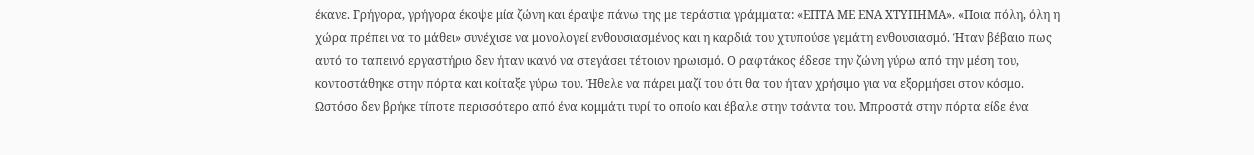έκανε. Γρήγορα, γρήγορα έκοψε μία ζώνη και έραψε πάνω της με τεράστια γράμματα: «ΕΠΤΑ ΜΕ ΕΝΑ ΧΤΥΠΗΜΑ». «Ποια πόλη, όλη η χώρα πρέπει να το μάθει» συνέχισε να μονολογεί ενθουσιασμένος και η καρδιά του χτυπούσε γεμάτη ενθουσιασμό. Ήταν βέβαιο πως αυτό το ταπεινό εργαστήριο δεν ήταν ικανό να στεγάσει τέτοιον ηρωισμό. Ο ραφτάκος έδεσε την ζώνη γύρω από την μέση του, κοντοστάθηκε στην πόρτα και κοίταξε γύρω του. Ήθελε να πάρει μαζί του ότι θα του ήταν χρήσιμο για να εξορμήσει στον κόσμο. Ωστόσο δεν βρήκε τίποτε περισσότερο από ένα κομμάτι τυρί το οποίο και έβαλε στην τσάντα του. Μπροστά στην πόρτα είδε ένα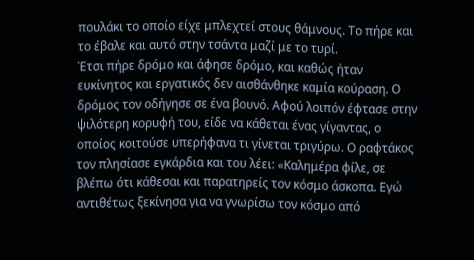πουλάκι το οποίο είχε μπλεχτεί στους θάμνους. Το πήρε και το έβαλε και αυτό στην τσάντα μαζί με το τυρί.
Έτσι πήρε δρόμο και άφησε δρόμο, και καθώς ήταν ευκίνητος και εργατικός δεν αισθάνθηκε καμία κούραση. Ο δρόμος τον οδήγησε σε ένα βουνό. Αφού λοιπόν έφτασε στην ψιλότερη κορυφή του, είδε να κάθεται ένας γίγαντας, ο οποίος κοιτούσε υπερήφανα τι γίνεται τριγύρω. Ο ραφτάκος τον πλησίασε εγκάρδια και του λέει: «Καλημέρα φίλε, σε βλέπω ότι κάθεσαι και παρατηρείς τον κόσμο άσκοπα. Εγώ αντιθέτως ξεκίνησα για να γνωρίσω τον κόσμο από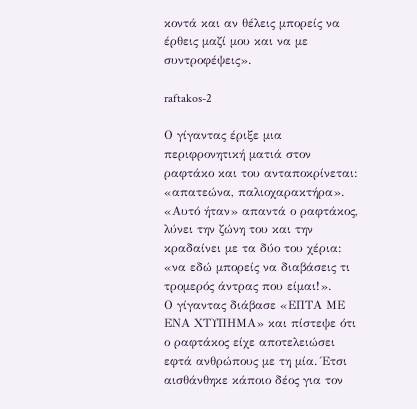κοντά και αν θέλεις μπορείς να έρθεις μαζί μου και να με συντροφέψεις».

raftakos-2

Ο γίγαντας έριξε μια περιφρονητική ματιά στον ραφτάκο και του ανταποκρίνεται: «απατεώνα, παλιοχαρακτήρα». «Αυτό ήταν» απαντά ο ραφτάκος, λύνει την ζώνη του και την κραδαίνει με τα δύο του χέρια: «να εδώ μπορείς να διαβάσεις τι τρομερός άντρας που είμαι!».
Ο γίγαντας διάβασε «ΕΠΤΑ ΜΕ ΕΝΑ ΧΤΥΠΗΜΑ» και πίστεψε ότι ο ραφτάκος είχε αποτελειώσει εφτά ανθρώπους με τη μία. Έτσι αισθάνθηκε κάποιο δέος για τον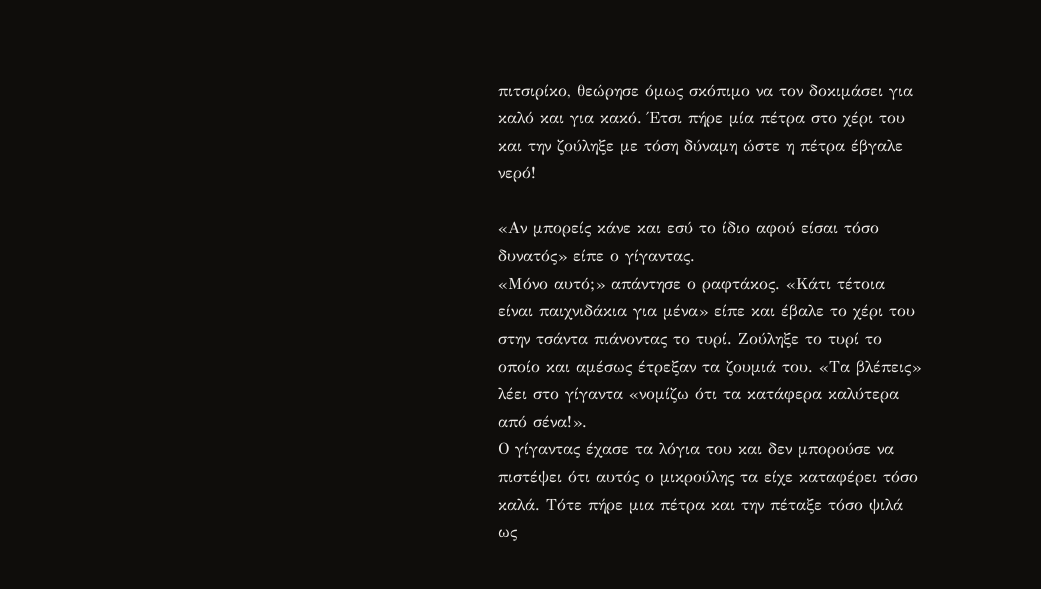πιτσιρίκο, θεώρησε όμως σκόπιμο να τον δοκιμάσει για καλό και για κακό. Έτσι πήρε μία πέτρα στο χέρι του και την ζούληξε με τόση δύναμη ώστε η πέτρα έβγαλε νερό!

«Αν μπορείς κάνε και εσύ το ίδιο αφού είσαι τόσο δυνατός» είπε ο γίγαντας.
«Μόνο αυτό;» απάντησε ο ραφτάκος. «Κάτι τέτοια είναι παιχνιδάκια για μένα» είπε και έβαλε το χέρι του στην τσάντα πιάνοντας το τυρί. Ζούληξε το τυρί το οποίο και αμέσως έτρεξαν τα ζουμιά του. «Τα βλέπεις» λέει στο γίγαντα «νομίζω ότι τα κατάφερα καλύτερα από σένα!».
Ο γίγαντας έχασε τα λόγια του και δεν μπορούσε να πιστέψει ότι αυτός ο μικρούλης τα είχε καταφέρει τόσο καλά. Τότε πήρε μια πέτρα και την πέταξε τόσο ψιλά ως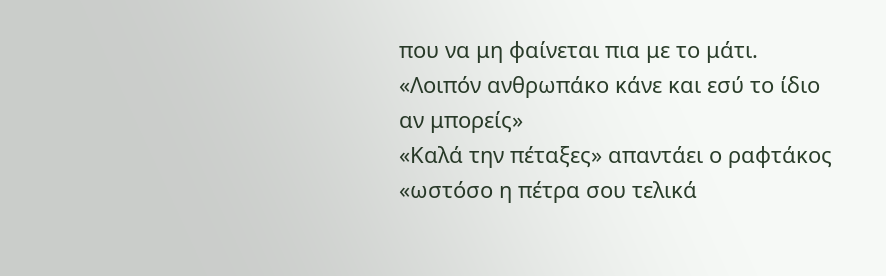που να μη φαίνεται πια με το μάτι.
«Λοιπόν ανθρωπάκο κάνε και εσύ το ίδιο αν μπορείς»
«Καλά την πέταξες» απαντάει ο ραφτάκος «ωστόσο η πέτρα σου τελικά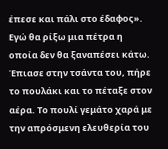έπεσε και πάλι στο έδαφος». Εγώ θα ρίξω μια πέτρα η οποία δεν θα ξαναπέσει κάτω. Έπιασε στην τσάντα του, πήρε το πουλάκι και το πέταξε στον αέρα. Το πουλί γεμάτο χαρά με την απρόσμενη ελευθερία του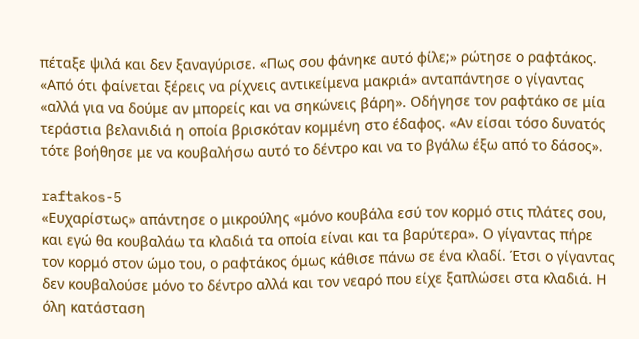πέταξε ψιλά και δεν ξαναγύρισε. «Πως σου φάνηκε αυτό φίλε;» ρώτησε ο ραφτάκος.
«Από ότι φαίνεται ξέρεις να ρίχνεις αντικείμενα μακριά» ανταπάντησε ο γίγαντας «αλλά για να δούμε αν μπορείς και να σηκώνεις βάρη». Οδήγησε τον ραφτάκο σε μία τεράστια βελανιδιά η οποία βρισκόταν κομμένη στο έδαφος. «Αν είσαι τόσο δυνατός τότε βοήθησε με να κουβαλήσω αυτό το δέντρο και να το βγάλω έξω από το δάσος».

raftakos-5
«Ευχαρίστως» απάντησε ο μικρούλης «μόνο κουβάλα εσύ τον κορμό στις πλάτες σου, και εγώ θα κουβαλάω τα κλαδιά τα οποία είναι και τα βαρύτερα». Ο γίγαντας πήρε τον κορμό στον ώμο του, ο ραφτάκος όμως κάθισε πάνω σε ένα κλαδί. Έτσι ο γίγαντας δεν κουβαλούσε μόνο το δέντρο αλλά και τον νεαρό που είχε ξαπλώσει στα κλαδιά. Η όλη κατάσταση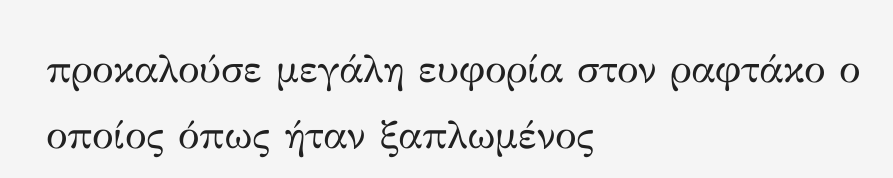προκαλούσε μεγάλη ευφορία στον ραφτάκο ο οποίος όπως ήταν ξαπλωμένος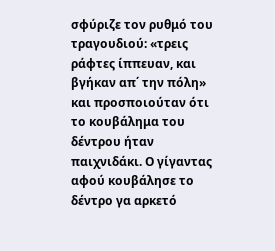σφύριζε τον ρυθμό του τραγουδιού: «τρεις ράφτες ίππευαν, και βγήκαν απ΄ την πόλη» και προσποιούταν ότι το κουβάλημα του δέντρου ήταν παιχνιδάκι. Ο γίγαντας αφού κουβάλησε το δέντρο γα αρκετό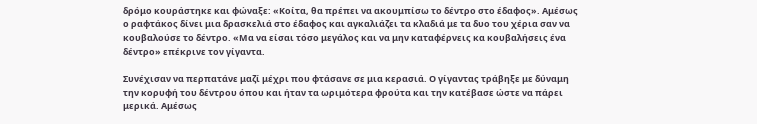δρόμο κουράστηκε και φώναξε: «Κοίτα, θα πρέπει να ακουμπίσω το δέντρο στο έδαφος». Αμέσως ο ραφτάκος δίνει μια δρασκελιά στο έδαφος και αγκαλιάζει τα κλαδιά με τα δυο του χέρια σαν να κουβαλούσε το δέντρο. «Μα να είσαι τόσο μεγάλος και να μην καταφέρνεις κα κουβαλήσεις ένα δέντρο» επέκρινε τον γίγαντα.

Συνέχισαν να περπατάνε μαζί μέχρι που φτάσανε σε μια κερασιά. Ο γίγαντας τράβηξε με δύναμη την κορυφή του δέντρου όπου και ήταν τα ωριμότερα φρούτα και την κατέβασε ώστε να πάρει μερικά. Αμέσως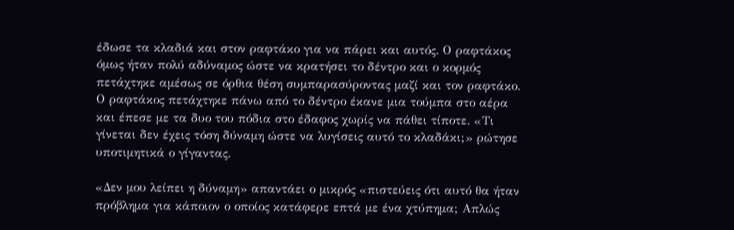έδωσε τα κλαδιά και στον ραφτάκο για να πάρει και αυτός. Ο ραφτάκος όμως ήταν πολύ αδύναμος ώστε να κρατήσει το δέντρο και ο κορμός πετάχτηκε αμέσως σε όρθια θέση συμπαρασύροντας μαζί και τον ραφτάκο. Ο ραφτάκος πετάχτηκε πάνω από το δέντρο έκανε μια τούμπα στο αέρα και έπεσε με τα δυο του πόδια στο έδαφος χωρίς να πάθει τίποτε. «Τι γίνεται δεν έχεις τόση δύναμη ώστε να λυγίσεις αυτό το κλαδάκι;» ρώτησε υποτιμητικά ο γίγαντας.

«Δεν μου λείπει η δύναμη» απαντάει ο μικρός «πιστεύεις ότι αυτό θα ήταν πρόβλημα για κάποιον ο οποίος κατάφερε επτά με ένα χτύπημα; Απλώς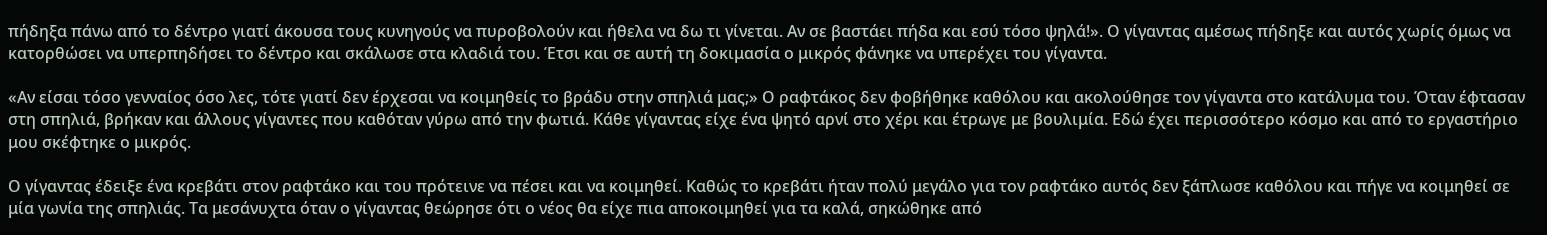πήδηξα πάνω από το δέντρο γιατί άκουσα τους κυνηγούς να πυροβολούν και ήθελα να δω τι γίνεται. Αν σε βαστάει πήδα και εσύ τόσο ψηλά!». Ο γίγαντας αμέσως πήδηξε και αυτός χωρίς όμως να κατορθώσει να υπερπηδήσει το δέντρο και σκάλωσε στα κλαδιά του. Έτσι και σε αυτή τη δοκιμασία ο μικρός φάνηκε να υπερέχει του γίγαντα.

«Αν είσαι τόσο γενναίος όσο λες, τότε γιατί δεν έρχεσαι να κοιμηθείς το βράδυ στην σπηλιά μας;» Ο ραφτάκος δεν φοβήθηκε καθόλου και ακολούθησε τον γίγαντα στο κατάλυμα του. Όταν έφτασαν στη σπηλιά, βρήκαν και άλλους γίγαντες που καθόταν γύρω από την φωτιά. Κάθε γίγαντας είχε ένα ψητό αρνί στο χέρι και έτρωγε με βουλιμία. Εδώ έχει περισσότερο κόσμο και από το εργαστήριο μου σκέφτηκε ο μικρός.

Ο γίγαντας έδειξε ένα κρεβάτι στον ραφτάκο και του πρότεινε να πέσει και να κοιμηθεί. Καθώς το κρεβάτι ήταν πολύ μεγάλο για τον ραφτάκο αυτός δεν ξάπλωσε καθόλου και πήγε να κοιμηθεί σε μία γωνία της σπηλιάς. Τα μεσάνυχτα όταν ο γίγαντας θεώρησε ότι ο νέος θα είχε πια αποκοιμηθεί για τα καλά, σηκώθηκε από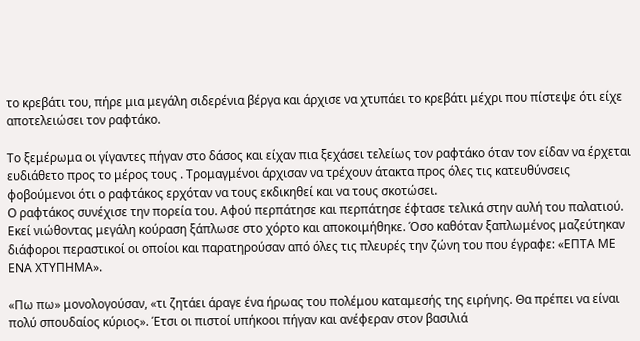το κρεβάτι του, πήρε μια μεγάλη σιδερένια βέργα και άρχισε να χτυπάει το κρεβάτι μέχρι που πίστεψε ότι είχε αποτελειώσει τον ραφτάκο.

Το ξεμέρωμα οι γίγαντες πήγαν στο δάσος και είχαν πια ξεχάσει τελείως τον ραφτάκο όταν τον είδαν να έρχεται ευδιάθετο προς το μέρος τους . Τρομαγμένοι άρχισαν να τρέχουν άτακτα προς όλες τις κατευθύνσεις φοβούμενοι ότι ο ραφτάκος ερχόταν να τους εκδικηθεί και να τους σκοτώσει.
Ο ραφτάκος συνέχισε την πορεία του. Αφού περπάτησε και περπάτησε έφτασε τελικά στην αυλή του παλατιού. Εκεί νιώθοντας μεγάλη κούραση ξάπλωσε στο χόρτο και αποκοιμήθηκε. Όσο καθόταν ξαπλωμένος μαζεύτηκαν διάφοροι περαστικοί οι οποίοι και παρατηρούσαν από όλες τις πλευρές την ζώνη του που έγραφε: «ΕΠΤΑ ΜΕ ΕΝΑ ΧΤΥΠΗΜΑ».

«Πω πω» μονολογούσαν, «τι ζητάει άραγε ένα ήρωας του πολέμου καταμεσής της ειρήνης. Θα πρέπει να είναι πολύ σπουδαίος κύριος». Έτσι οι πιστοί υπήκοοι πήγαν και ανέφεραν στον βασιλιά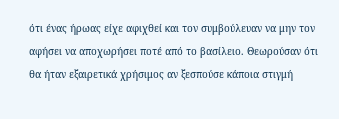ότι ένας ήρωας είχε αφιχθεί και τον συμβούλευαν να μην τον αφήσει να αποχωρήσει ποτέ από το βασίλειο. Θεωρούσαν ότι θα ήταν εξαιρετικά χρήσιμος αν ξεσπούσε κάποια στιγμή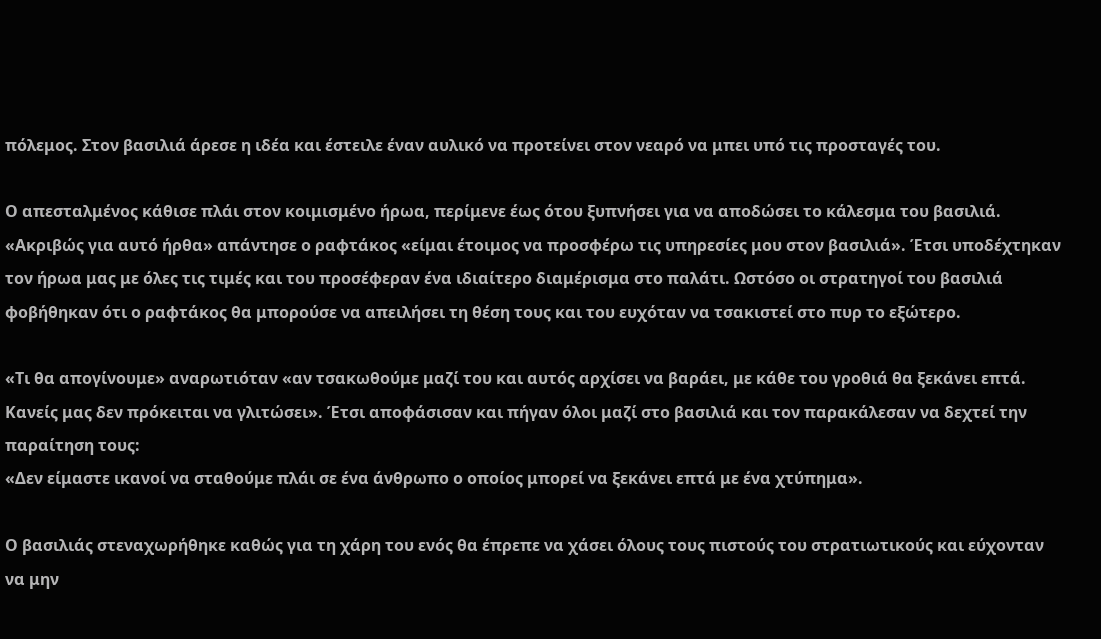πόλεμος. Στον βασιλιά άρεσε η ιδέα και έστειλε έναν αυλικό να προτείνει στον νεαρό να μπει υπό τις προσταγές του.

Ο απεσταλμένος κάθισε πλάι στον κοιμισμένο ήρωα, περίμενε έως ότου ξυπνήσει για να αποδώσει το κάλεσμα του βασιλιά. «Ακριβώς για αυτό ήρθα» απάντησε ο ραφτάκος «είμαι έτοιμος να προσφέρω τις υπηρεσίες μου στον βασιλιά». Έτσι υποδέχτηκαν τον ήρωα μας με όλες τις τιμές και του προσέφεραν ένα ιδιαίτερο διαμέρισμα στο παλάτι. Ωστόσο οι στρατηγοί του βασιλιά φοβήθηκαν ότι ο ραφτάκος θα μπορούσε να απειλήσει τη θέση τους και του ευχόταν να τσακιστεί στο πυρ το εξώτερο.

«Τι θα απογίνουμε» αναρωτιόταν «αν τσακωθούμε μαζί του και αυτός αρχίσει να βαράει, με κάθε του γροθιά θα ξεκάνει επτά. Κανείς μας δεν πρόκειται να γλιτώσει». Έτσι αποφάσισαν και πήγαν όλοι μαζί στο βασιλιά και τον παρακάλεσαν να δεχτεί την παραίτηση τους:
«Δεν είμαστε ικανοί να σταθούμε πλάι σε ένα άνθρωπο ο οποίος μπορεί να ξεκάνει επτά με ένα χτύπημα».

Ο βασιλιάς στεναχωρήθηκε καθώς για τη χάρη του ενός θα έπρεπε να χάσει όλους τους πιστούς του στρατιωτικούς και εύχονταν να μην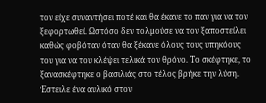τον είχε συναντήσει ποτέ και θα έκανε το παν για να τον ξεφορτωθεί. Ωστόσο δεν τολμούσε να τον ξαποστείλει καθώς φοβόταν όταν θα ξέκανε όλους τους υπηκόους του για να του κλέψει τελικά τον θρόνο. Το σκέφτηκε, το ξανασκέφτηκε ο βασιλιάς στο τέλος βρήκε την λύση. Έστειλε ένα αυλικό στον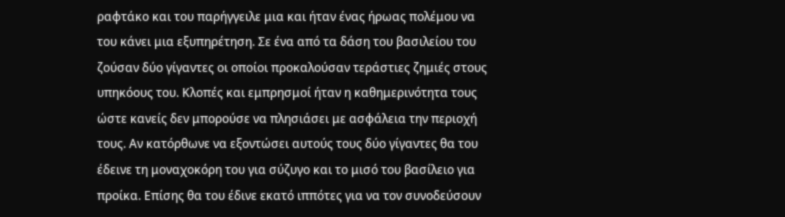ραφτάκο και του παρήγγειλε μια και ήταν ένας ήρωας πολέμου να του κάνει μια εξυπηρέτηση. Σε ένα από τα δάση του βασιλείου του ζούσαν δύο γίγαντες οι οποίοι προκαλούσαν τεράστιες ζημιές στους υπηκόους του. Κλοπές και εμπρησμοί ήταν η καθημερινότητα τους ώστε κανείς δεν μπορούσε να πλησιάσει με ασφάλεια την περιοχή τους. Αν κατόρθωνε να εξοντώσει αυτούς τους δύο γίγαντες θα του έδεινε τη μοναχοκόρη του για σύζυγο και το μισό του βασίλειο για προίκα. Επίσης θα του έδινε εκατό ιππότες για να τον συνοδεύσουν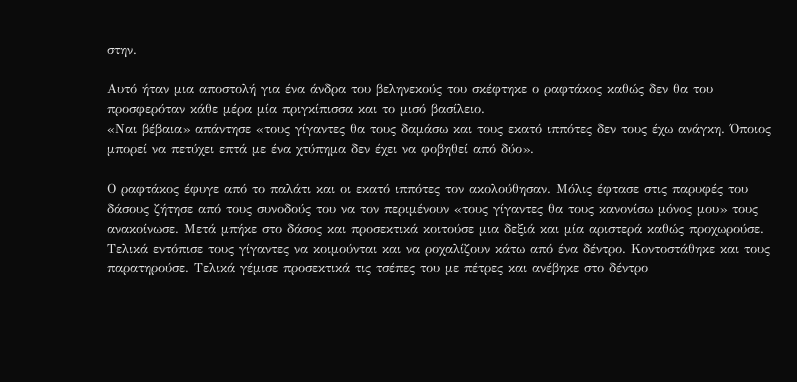στην.

Αυτό ήταν μια αποστολή για ένα άνδρα του βεληνεκούς του σκέφτηκε ο ραφτάκος καθώς δεν θα του προσφερόταν κάθε μέρα μία πριγκίπισσα και το μισό βασίλειο.
«Ναι βέβαια» απάντησε «τους γίγαντες θα τους δαμάσω και τους εκατό ιππότες δεν τους έχω ανάγκη. Όποιος μπορεί να πετύχει επτά με ένα χτύπημα δεν έχει να φοβηθεί από δύο».

Ο ραφτάκος έφυγε από το παλάτι και οι εκατό ιππότες τον ακολούθησαν. Μόλις έφτασε στις παρυφές του δάσους ζήτησε από τους συνοδούς του να τον περιμένουν «τους γίγαντες θα τους κανονίσω μόνος μου» τους ανακοίνωσε. Μετά μπήκε στο δάσος και προσεκτικά κοιτούσε μια δεξιά και μία αριστερά καθώς προχωρούσε. Τελικά εντόπισε τους γίγαντες να κοιμούνται και να ροχαλίζουν κάτω από ένα δέντρο. Κοντοστάθηκε και τους παρατηρούσε. Τελικά γέμισε προσεκτικά τις τσέπες του με πέτρες και ανέβηκε στο δέντρο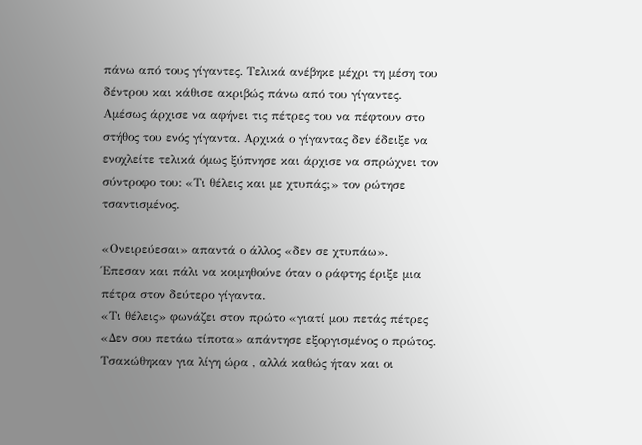πάνω από τους γίγαντες. Τελικά ανέβηκε μέχρι τη μέση του δέντρου και κάθισε ακριβώς πάνω από του γίγαντες. Αμέσως άρχισε να αφήνει τις πέτρες του να πέφτουν στο στήθος του ενός γίγαντα. Αρχικά ο γίγαντας δεν έδειξε να ενοχλείτε τελικά όμως ξύπνησε και άρχισε να σπρώχνει τον σύντροφο του: «Τι θέλεις και με χτυπάς;» τον ρώτησε τσαντισμένος.

«Ονειρεύεσαι» απαντά ο άλλος «δεν σε χτυπάω».
Έπεσαν και πάλι να κοιμηθούνε όταν ο ράφτης έριξε μια πέτρα στον δεύτερο γίγαντα.
«Τι θέλεις» φωνάζει στον πρώτο «γιατί μου πετάς πέτρες
«Δεν σου πετάω τίποτα» απάντησε εξοργισμένος ο πρώτος.
Τσακώθηκαν για λίγη ώρα , αλλά καθώς ήταν και οι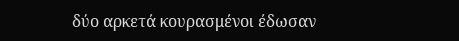δύο αρκετά κουρασμένοι έδωσαν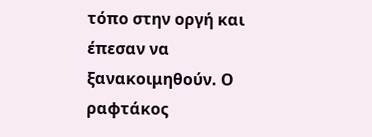τόπο στην οργή και έπεσαν να ξανακοιμηθούν. Ο ραφτάκος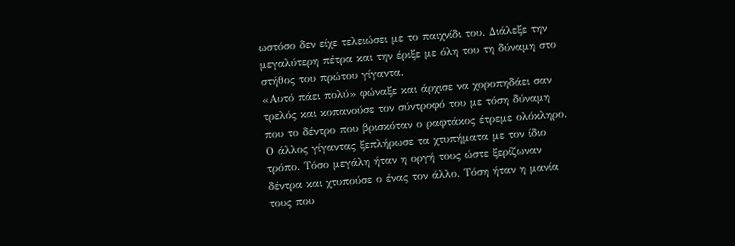ωστόσο δεν είχε τελειώσει με το παιχνίδι του. Διάλεξε την μεγαλύτερη πέτρα και την έριξε με όλη του τη δύναμη στο στήθος του πρώτου γίγαντα.
«Αυτό πάει πολύ» φώναξε και άρχισε να χοροπηδάει σαν τρελός και κοπανούσε τον σύντροφό του με τόση δύναμη που το δέντρο που βρισκόταν ο ραφτάκος έτρεμε ολόκληρο. Ο άλλος γίγαντας ξεπλήρωσε τα χτυπήματα με τον ίδιο τρόπο. Τόσο μεγάλη ήταν η οργή τους ώστε ξερίζωναν δέντρα και χτυπούσε ο ένας τον άλλο. Τόση ήταν η μανία τους που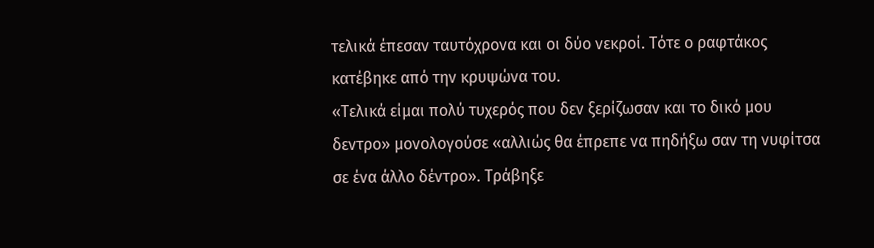τελικά έπεσαν ταυτόχρονα και οι δύο νεκροί. Τότε ο ραφτάκος κατέβηκε από την κρυψώνα του.
«Τελικά είμαι πολύ τυχερός που δεν ξερίζωσαν και το δικό μου δεντρο» μονολογούσε «αλλιώς θα έπρεπε να πηδήξω σαν τη νυφίτσα σε ένα άλλο δέντρο». Τράβηξε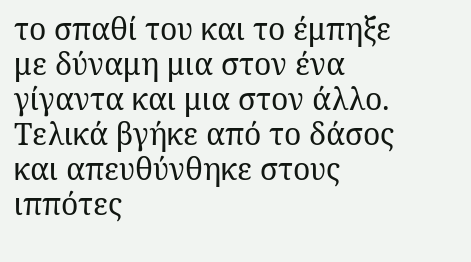το σπαθί του και το έμπηξε με δύναμη μια στον ένα γίγαντα και μια στον άλλο. Τελικά βγήκε από το δάσος και απευθύνθηκε στους ιππότες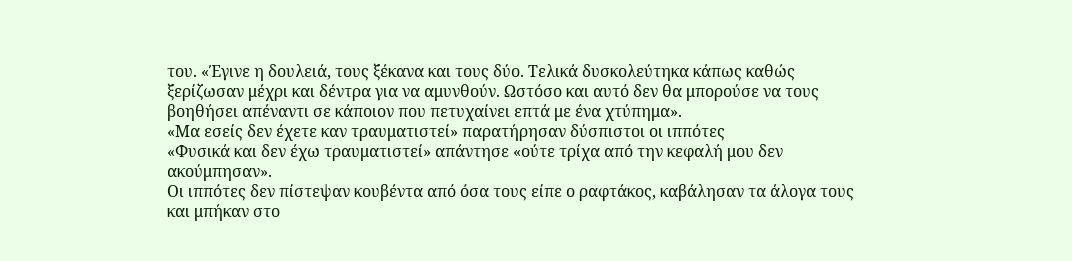του. «Έγινε η δουλειά, τους ξέκανα και τους δύο. Τελικά δυσκολεύτηκα κάπως καθώς ξερίζωσαν μέχρι και δέντρα για να αμυνθούν. Ωστόσο και αυτό δεν θα μπορούσε να τους βοηθήσει απέναντι σε κάποιον που πετυχαίνει επτά με ένα χτύπημα».
«Μα εσείς δεν έχετε καν τραυματιστεί» παρατήρησαν δύσπιστοι οι ιππότες
«Φυσικά και δεν έχω τραυματιστεί» απάντησε «ούτε τρίχα από την κεφαλή μου δεν ακούμπησαν».
Οι ιππότες δεν πίστεψαν κουβέντα από όσα τους είπε ο ραφτάκος, καβάλησαν τα άλογα τους και μπήκαν στο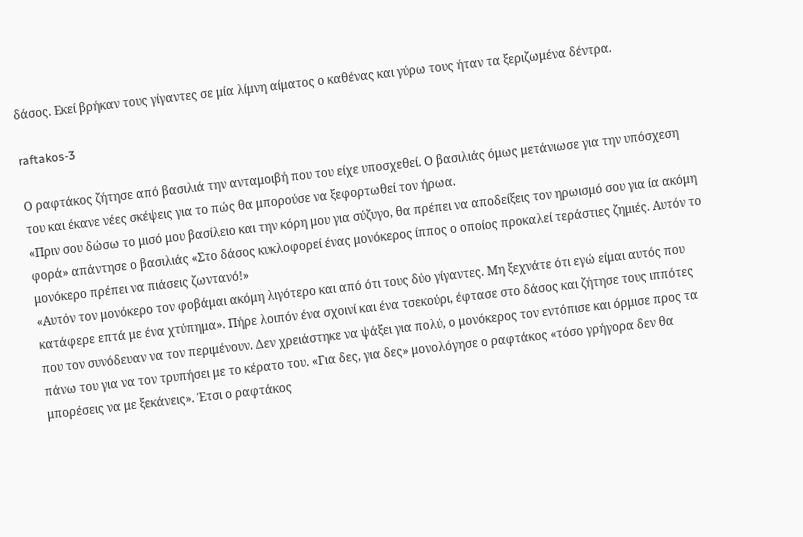δάσος. Εκεί βρήκαν τους γίγαντες σε μία λίμνη αίματος ο καθένας και γύρω τους ήταν τα ξεριζωμένα δέντρα.

raftakos-3

Ο ραφτάκος ζήτησε από βασιλιά την ανταμοιβή που του είχε υποσχεθεί. Ο βασιλιάς όμως μετάνιωσε για την υπόσχεση του και έκανε νέες σκέψεις για το πώς θα μπορούσε να ξεφορτωθεί τον ήρωα.
«Πριν σου δώσω το μισό μου βασίλειο και την κόρη μου για σύζυγο, θα πρέπει να αποδείξεις τον ηρωισμό σου για ία ακόμη φορά» απάντησε ο βασιλιάς «Στο δάσος κυκλοφορεί ένας μονόκερος ίππος ο οποίος προκαλεί τεράστιες ζημιές. Αυτόν το μονόκερο πρέπει να πιάσεις ζωντανό!»
«Αυτόν τον μονόκερο τον φοβάμαι ακόμη λιγότερο και από ότι τους δύο γίγαντες. Μη ξεχνάτε ότι εγώ είμαι αυτός που κατάφερε επτά με ένα χτύπημα». Πήρε λοιπόν ένα σχοινί και ένα τσεκούρι, έφτασε στο δάσος και ζήτησε τους ιππότες που τον συνόδευαν να τον περιμένουν. Δεν χρειάστηκε να ψάξει για πολύ, ο μονόκερος τον εντόπισε και όρμισε προς τα πάνω του για να τον τρυπήσει με το κέρατο του. «Για δες, για δες» μονολόγησε ο ραφτάκος «τόσο γρήγορα δεν θα μπορέσεις να με ξεκάνεις». Έτσι ο ραφτάκος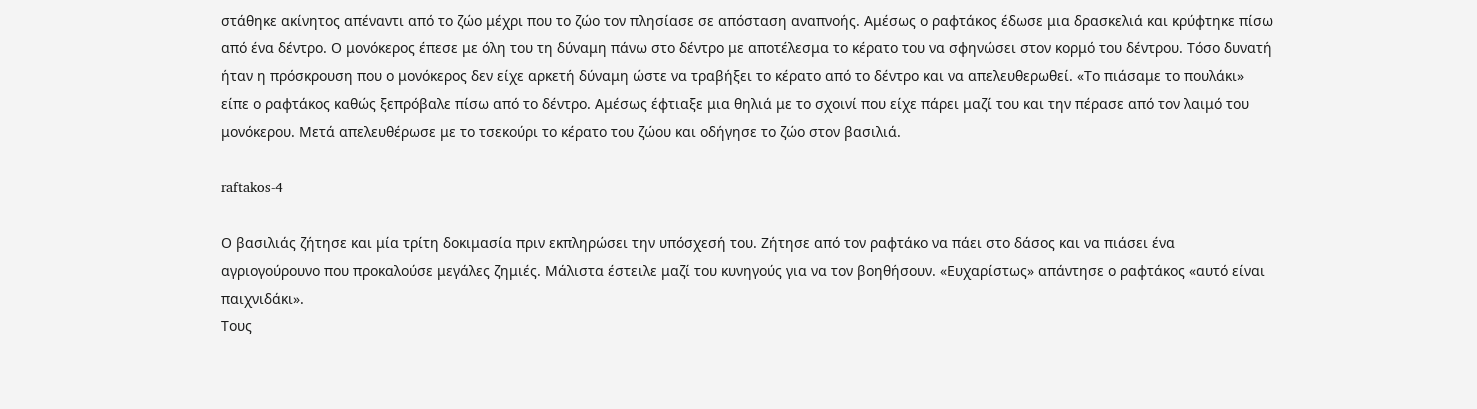στάθηκε ακίνητος απέναντι από το ζώο μέχρι που το ζώο τον πλησίασε σε απόσταση αναπνοής. Αμέσως ο ραφτάκος έδωσε μια δρασκελιά και κρύφτηκε πίσω από ένα δέντρο. Ο μονόκερος έπεσε με όλη του τη δύναμη πάνω στο δέντρο με αποτέλεσμα το κέρατο του να σφηνώσει στον κορμό του δέντρου. Τόσο δυνατή ήταν η πρόσκρουση που ο μονόκερος δεν είχε αρκετή δύναμη ώστε να τραβήξει το κέρατο από το δέντρο και να απελευθερωθεί. «Το πιάσαμε το πουλάκι» είπε ο ραφτάκος καθώς ξεπρόβαλε πίσω από το δέντρο. Αμέσως έφτιαξε μια θηλιά με το σχοινί που είχε πάρει μαζί του και την πέρασε από τον λαιμό του μονόκερου. Μετά απελευθέρωσε με το τσεκούρι το κέρατο του ζώου και οδήγησε το ζώο στον βασιλιά.

raftakos-4

Ο βασιλιάς ζήτησε και μία τρίτη δοκιμασία πριν εκπληρώσει την υπόσχεσή του. Ζήτησε από τον ραφτάκο να πάει στο δάσος και να πιάσει ένα αγριογούρουνο που προκαλούσε μεγάλες ζημιές. Μάλιστα έστειλε μαζί του κυνηγούς για να τον βοηθήσουν. «Ευχαρίστως» απάντησε ο ραφτάκος «αυτό είναι παιχνιδάκι».
Τους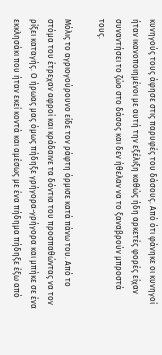κυνηγούς τους άφησε στις παρυφές του δάσους. Από ότι φάνηκε οι κυνηγοί ήταν ικανοποιημένοι με αυτή την εξέλιξη καθώς ήδη αρκετές φορές είχαν συναντήσει το ζώο στο δάσος και δεν ήθελαν να το ξαναβρούν μπροστά τους.

Μόλις το αγριογούρουνο είδε τον ράφτη όρμισε κατά πάνω του. Από το στόμα του έτρεχαν αφροί και κράδαινε τα δόντια του προσπαθώντας να τον ρίξει καταγής. Ο ήρωας μας όμως πήδηξε γρήγορα-γρήγορα και μπήκε σε ένα εκκλησάκι που ήταν εκεί κοντά και αμέσως με ένα πήδημα πήδηξε έξω από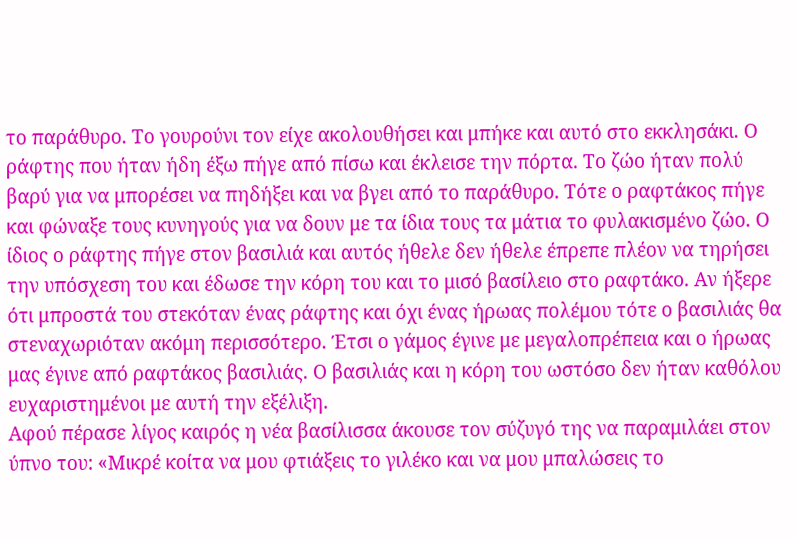το παράθυρο. Το γουρούνι τον είχε ακολουθήσει και μπήκε και αυτό στο εκκλησάκι. Ο ράφτης που ήταν ήδη έξω πήγε από πίσω και έκλεισε την πόρτα. Το ζώο ήταν πολύ βαρύ για να μπορέσει να πηδήξει και να βγει από το παράθυρο. Τότε ο ραφτάκος πήγε και φώναξε τους κυνηγούς για να δουν με τα ίδια τους τα μάτια το φυλακισμένο ζώο. Ο ίδιος ο ράφτης πήγε στον βασιλιά και αυτός ήθελε δεν ήθελε έπρεπε πλέον να τηρήσει την υπόσχεση του και έδωσε την κόρη του και το μισό βασίλειο στο ραφτάκο. Αν ήξερε ότι μπροστά του στεκόταν ένας ράφτης και όχι ένας ήρωας πολέμου τότε ο βασιλιάς θα στεναχωριόταν ακόμη περισσότερο. Έτσι ο γάμος έγινε με μεγαλοπρέπεια και ο ήρωας μας έγινε από ραφτάκος βασιλιάς. Ο βασιλιάς και η κόρη του ωστόσο δεν ήταν καθόλου ευχαριστημένοι με αυτή την εξέλιξη.
Αφού πέρασε λίγος καιρός η νέα βασίλισσα άκουσε τον σύζυγό της να παραμιλάει στον ύπνο του: «Μικρέ κοίτα να μου φτιάξεις το γιλέκο και να μου μπαλώσεις το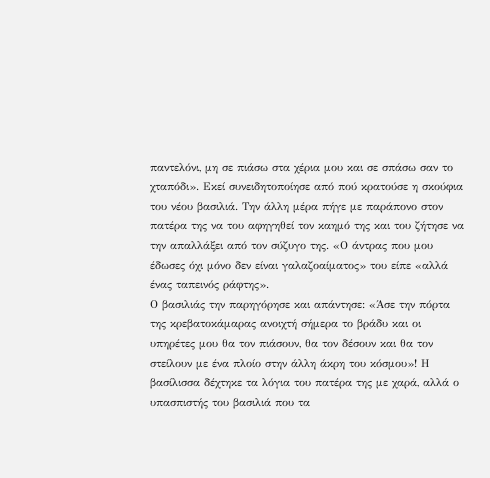παντελόνι, μη σε πιάσω στα χέρια μου και σε σπάσω σαν το χταπόδι». Εκεί συνειδητοποίησε από πού κρατούσε η σκούφια του νέου βασιλιά. Την άλλη μέρα πήγε με παράπονο στον πατέρα της να του αφηγηθεί τον καημό της και του ζήτησε να την απαλλάξει από τον σύζυγο της. «Ο άντρας που μου έδωσες όχι μόνο δεν είναι γαλαζοαίματος» του είπε «αλλά ένας ταπεινός ράφτης».
Ο βασιλιάς την παρηγόρησε και απάντησε: «Άσε την πόρτα της κρεβατοκάμαρας ανοιχτή σήμερα το βράδυ και οι υπηρέτες μου θα τον πιάσουν, θα τον δέσουν και θα τον στείλουν με ένα πλοίο στην άλλη άκρη του κόσμου»! Η βασίλισσα δέχτηκε τα λόγια του πατέρα της με χαρά, αλλά ο υπασπιστής του βασιλιά που τα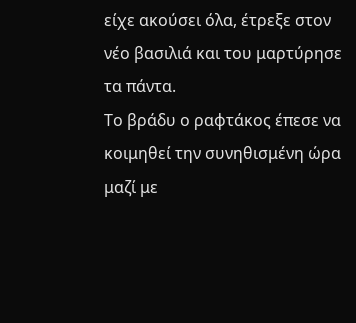είχε ακούσει όλα, έτρεξε στον νέο βασιλιά και του μαρτύρησε τα πάντα.
Το βράδυ ο ραφτάκος έπεσε να κοιμηθεί την συνηθισμένη ώρα μαζί με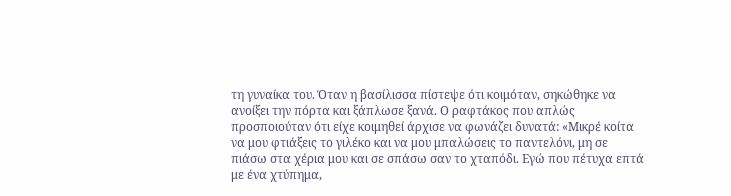τη γυναίκα του. Όταν η βασίλισσα πίστεψε ότι κοιμόταν, σηκώθηκε να ανοίξει την πόρτα και ξάπλωσε ξανά. Ο ραφτάκος που απλώς προσποιούταν ότι είχε κοιμηθεί άρχισε να φωνάζει δυνατά: «Μικρέ κοίτα να μου φτιάξεις το γιλέκο και να μου μπαλώσεις το παντελόνι, μη σε πιάσω στα χέρια μου και σε σπάσω σαν το χταπόδι. Εγώ που πέτυχα επτά με ένα χτύπημα,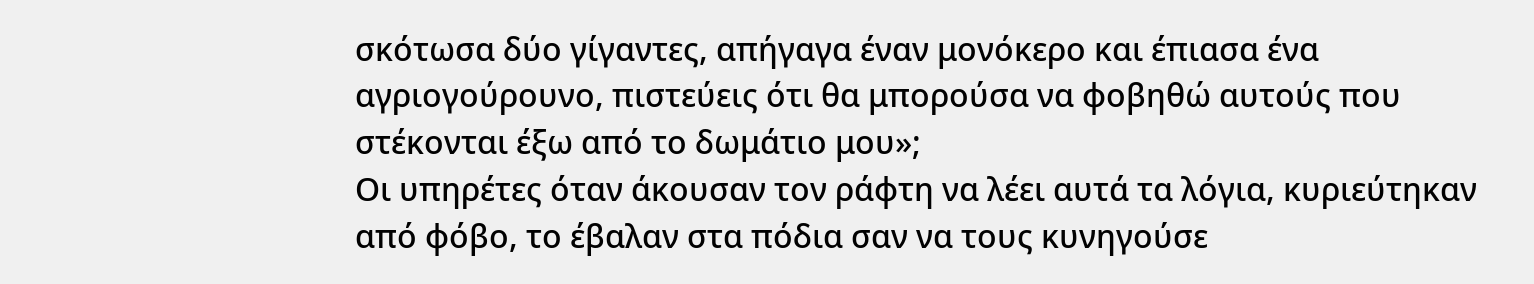σκότωσα δύο γίγαντες, απήγαγα έναν μονόκερο και έπιασα ένα αγριογούρουνο, πιστεύεις ότι θα μπορούσα να φοβηθώ αυτούς που στέκονται έξω από το δωμάτιο μου»;
Οι υπηρέτες όταν άκουσαν τον ράφτη να λέει αυτά τα λόγια, κυριεύτηκαν από φόβο, το έβαλαν στα πόδια σαν να τους κυνηγούσε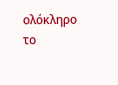ολόκληρο το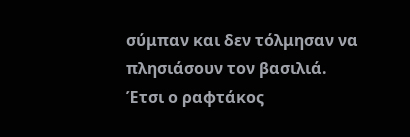σύμπαν και δεν τόλμησαν να πλησιάσουν τον βασιλιά.
Έτσι ο ραφτάκος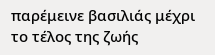παρέμεινε βασιλιάς μέχρι το τέλος της ζωής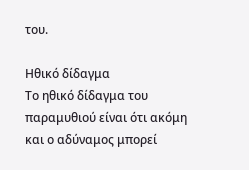του.

Ηθικό δίδαγμα
Το ηθικό δίδαγμα του παραμυθιού είναι ότι ακόμη και ο αδύναμος μπορεί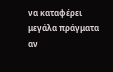να καταφέρει μεγάλα πράγματα αν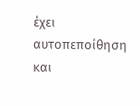έχει αυτοπεποίθηση και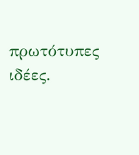πρωτότυπες ιδέες.